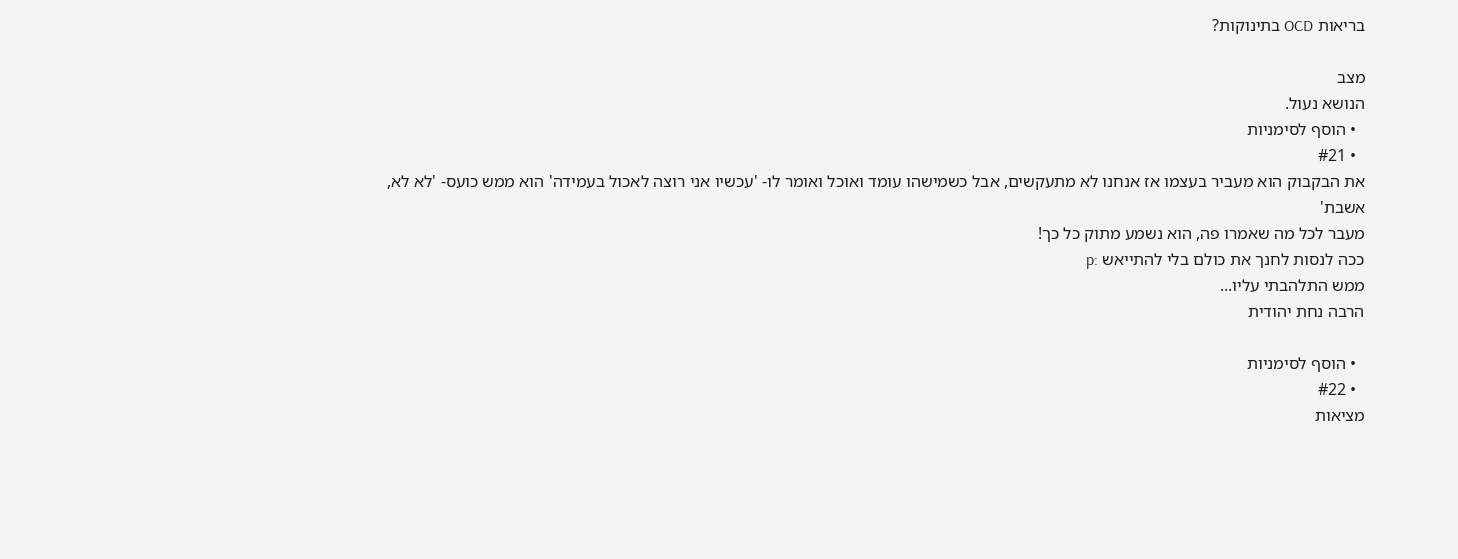בריאות OCD בתינוקות?

מצב
הנושא נעול.
  • הוסף לסימניות
  • #21
את הבקבוק הוא מעביר בעצמו אז אנחנו לא מתעקשים, אבל כשמישהו עומד ואוכל ואומר לו- 'עכשיו אני רוצה לאכול בעמידה' הוא ממש כועס- 'לא לא, אשבת'
מעבר לכל מה שאמרו פה, הוא נשמע מתוק כל כך!
ככה לנסות לחנך את כולם בלי להתייאש :p
ממש התלהבתי עליו...
הרבה נחת יהודית

  • הוסף לסימניות
  • #22
מציאות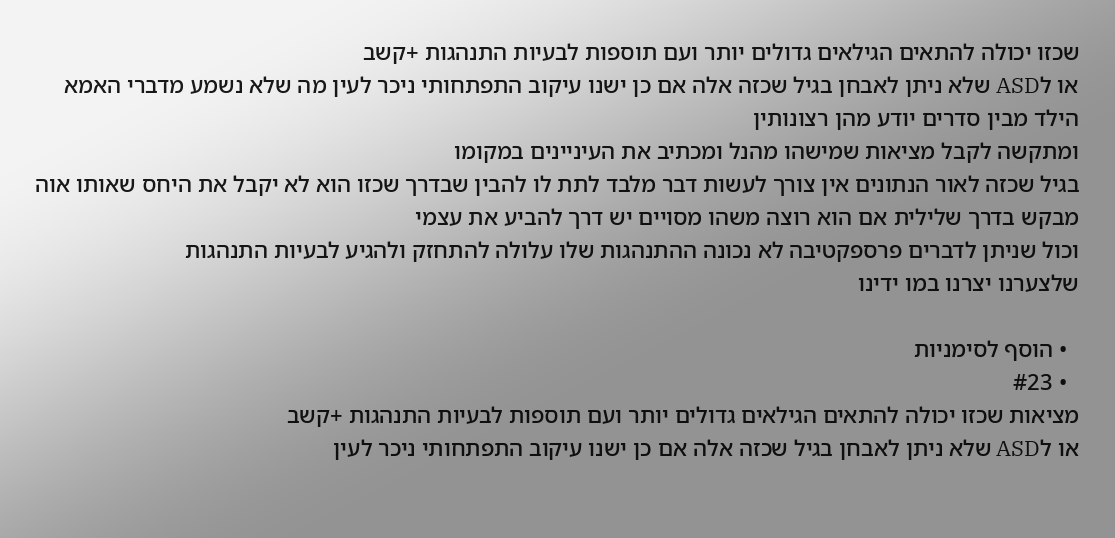שכזו יכולה להתאים הגילאים גדולים יותר ועם תוספות לבעיות התנהגות +קשב
או לASD שלא ניתן לאבחן בגיל שכזה אלה אם כן ישנו עיקוב התפתחותי ניכר לעין מה שלא נשמע מדברי האמא
הילד מבין סדרים יודע מהן רצונותין
ומתקשה לקבל מציאות שמישהו מהנל ומכתיב את העיניינים במקומו
בגיל שכזה לאור הנתונים אין צורך לעשות דבר מלבד לתת לו להבין שבדרך שכזו הוא לא יקבל את היחס שאותו אוה מבקש בדרך שלילית אם הוא רוצה משהו מסויים יש דרך להביע את עצמי
וכול שניתן לדברים פרספקטיבה לא נכונה ההתנהגות שלו עלולה להתחזק ולהגיע לבעיות התנהגות
שלצערנו יצרנו במו ידינו

  • הוסף לסימניות
  • #23
מציאות שכזו יכולה להתאים הגילאים גדולים יותר ועם תוספות לבעיות התנהגות +קשב
או לASD שלא ניתן לאבחן בגיל שכזה אלה אם כן ישנו עיקוב התפתחותי ניכר לעין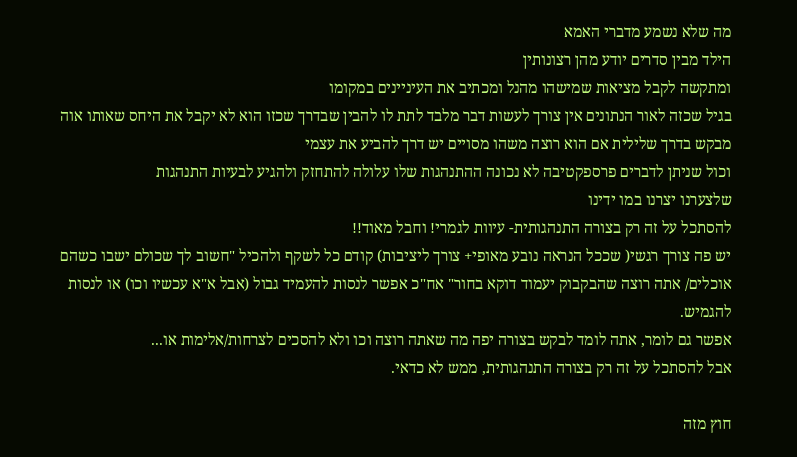מה שלא נשמע מדברי האמא
הילד מבין סדרים יודע מהן רצונותין
ומתקשה לקבל מציאות שמישהו מהנל ומכתיב את העיניינים במקומו
בגיל שכזה לאור הנתונים אין צורך לעשות דבר מלבד לתת לו להבין שבדרך שכזו הוא לא יקבל את היחס שאותו אוה מבקש בדרך שלילית אם הוא רוצה משהו מסויים יש דרך להביע את עצמי
וכול שניתן לדברים פרספקטיבה לא נכונה ההתנהגות שלו עלולה להתחזק ולהגיע לבעיות התנהגות
שלצערנו יצרנו במו ידינו
להסתכל על זה רק בצורה התנהגותית- עיוות לגמרי! וחבל מאוד!!
יש פה צורך רגשי( שככל הנראה נובע מאופי+ צורך ליציבות) קודם כל לשקף ולהכיל "חשוב לך שכולם ישבו כשהם אוכלים/ אתה רוצה שהבקבוק יעמוד דוקא בחור" אח"כ אפשר לנסות להעמיד גבול (אבל א"א עכשיו וכו) או לנסות להגמיש.
אפשר גם לומר, אתה לומד לבקש בצורה יפה מה שאתה רוצה וכו ולא להסכים לצרחות/אלימות או...
אבל להסתכל על זה רק בצורה התנהגותית, ממש לא כדאי.

חוץ מזה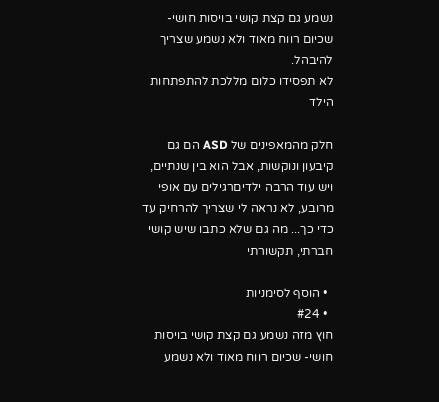נשמע גם קצת קושי בויסות חושי- שכיום רווח מאוד ולא נשמע שצריך להיבהל.
לא תפסידו כלום מללכת להתפתחות הילד

חלק מהמאפינים של ASD הם גם קיבעון ונוקשות, אבל הוא בין שנתיים, ויש עוד הרבה ילדיםרגילים עם אופי מרובע, לא נראה לי שצריך להרחיק עד כדי כך... מה גם שלא כתבו שיש קושי חברתי, תקשורתי

  • הוסף לסימניות
  • #24
חוץ מזה נשמע גם קצת קושי בויסות חושי- שכיום רווח מאוד ולא נשמע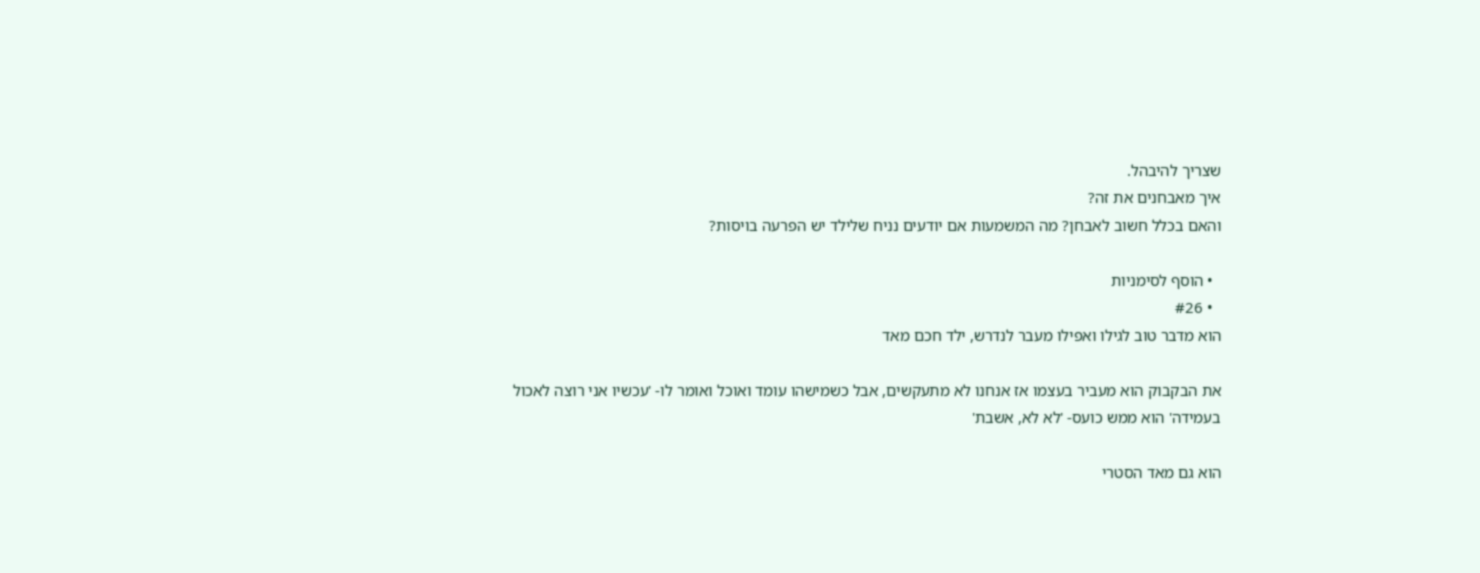שצריך להיבהל.
איך מאבחנים את זה?
והאם בכלל חשוב לאבחן? מה המשמעות אם יודעים נניח שלילד יש הפרעה בויסות?

  • הוסף לסימניות
  • #26
הוא מדבר טוב לגילו ואפילו מעבר לנדרש, ילד חכם מאד

את הבקבוק הוא מעביר בעצמו אז אנחנו לא מתעקשים, אבל כשמישהו עומד ואוכל ואומר לו- 'עכשיו אני רוצה לאכול בעמידה' הוא ממש כועס- 'לא לא, אשבת'

הוא גם מאד הסטרי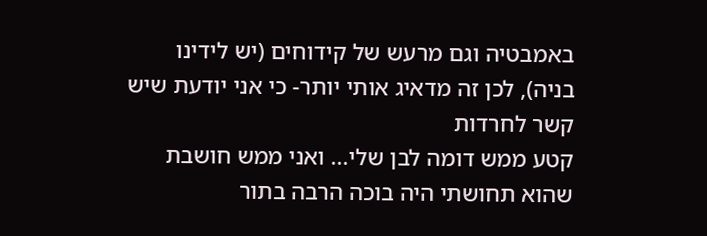באמבטיה וגם מרעש של קידוחים (יש לידינו בניה), לכן זה מדאיג אותי יותר- כי אני יודעת שיש קשר לחרדות
קטע ממש דומה לבן שלי... ואני ממש חושבת שהוא תחושתי היה בוכה הרבה בתור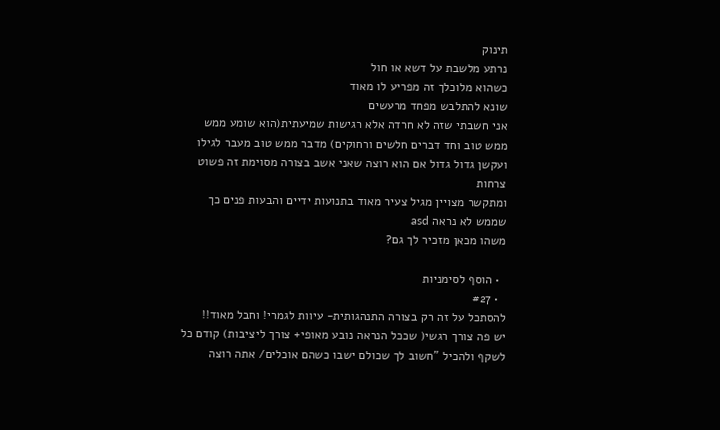תינוק
נרתע מלשבת על דשא או חול
כשהוא מלוכלך זה מפריע לו מאוד
שונא להתלבש מפחד מרעשים
אני חשבתי שזה לא חרדה אלא רגישות שמיעתית(הוא שומע ממש ממש טוב וחד דברים חלשים ורחוקים) מדבר ממש טוב מעבר לגילו ועקשן גדול גדול אם הוא רוצה שאני אשב בצורה מסוימת זה פשוט צרחות
ומתקשר מצויין מגיל צעיר מאוד בתנועות ידיים והבעות פנים כך שממש לא נראה asd
משהו מכאן מזכיר לך גם?

  • הוסף לסימניות
  • #27
להסתכל על זה רק בצורה התנהגותית- עיוות לגמרי! וחבל מאוד!!
יש פה צורך רגשי( שככל הנראה נובע מאופי+ צורך ליציבות) קודם כל לשקף ולהכיל "חשוב לך שכולם ישבו כשהם אוכלים/ אתה רוצה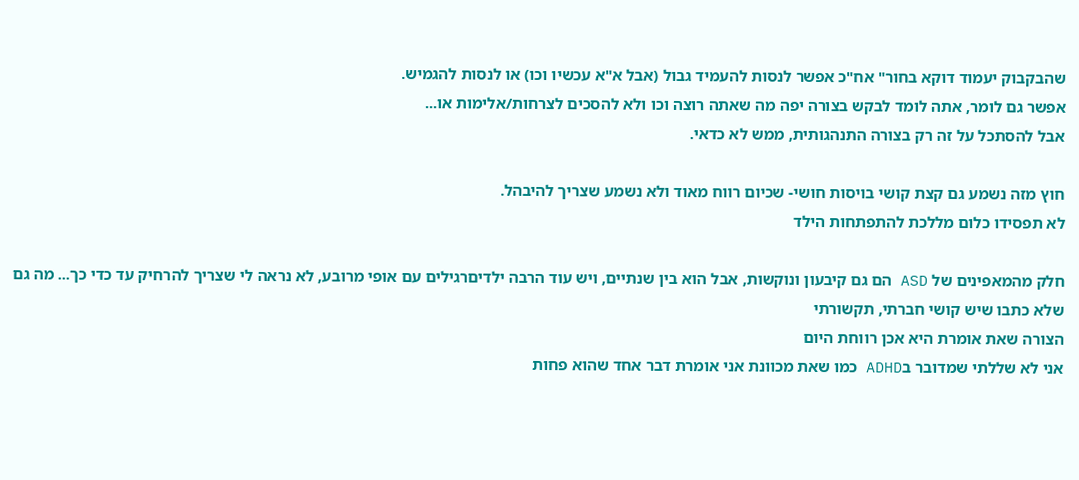שהבקבוק יעמוד דוקא בחור" אח"כ אפשר לנסות להעמיד גבול (אבל א"א עכשיו וכו) או לנסות להגמיש.
אפשר גם לומר, אתה לומד לבקש בצורה יפה מה שאתה רוצה וכו ולא להסכים לצרחות/אלימות או...
אבל להסתכל על זה רק בצורה התנהגותית, ממש לא כדאי.

חוץ מזה נשמע גם קצת קושי בויסות חושי- שכיום רווח מאוד ולא נשמע שצריך להיבהל.
לא תפסידו כלום מללכת להתפתחות הילד

חלק מהמאפינים של ASD הם גם קיבעון ונוקשות, אבל הוא בין שנתיים, ויש עוד הרבה ילדיםרגילים עם אופי מרובע, לא נראה לי שצריך להרחיק עד כדי כך... מה גם שלא כתבו שיש קושי חברתי, תקשורתי
הצורה שאת אומרת היא אכן רווחת היום
אני לא שללתי שמדובר בADHD כמו שאת מכוונת אני אומרת דבר אחד שהוא פחות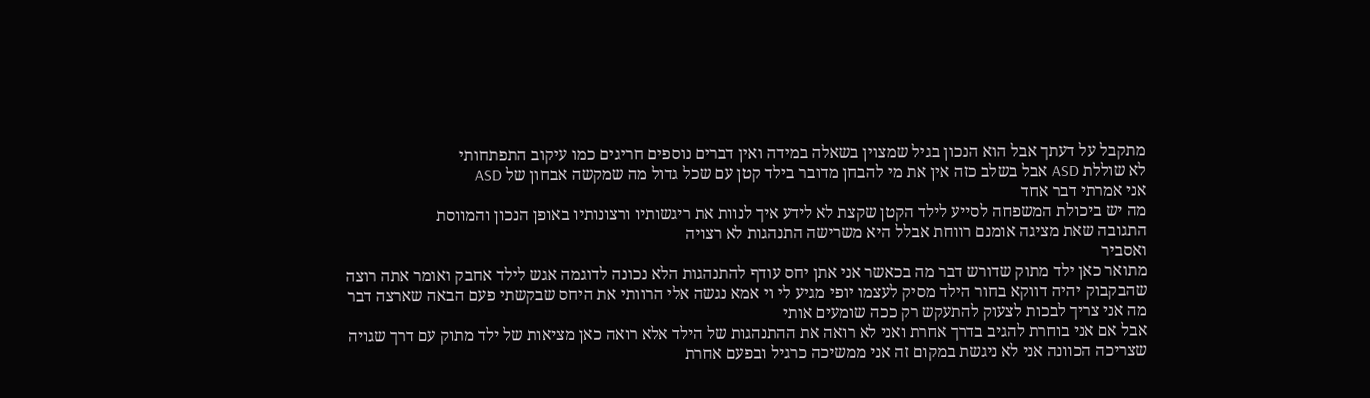מתקבל על דעתך אבל הוא הנכון בגיל שמצוין בשאלה במידה ואין דברים נוספים חריגים כמו עיקוב התפתחותי
לא שוללת ASD אבל בשלב כזה אין את מי להבחן מדובר בילד קטן עם שכל גדול מה שמקשה אבחון של ASD
אני אמרתי דבר אחד
מה יש ביכולת המשפחה לסייע לילד הקטן שקצת לא לידע איך לנוות את ריגשותיו ורצונותיו באופן הנכון והמווסת
התגובה שאת מציגה אומנם רווחת אבלל היא משרישה התנהגות לא רצויה
ואסביר
מתואר כאן ילד מתוק שדורש דבר מה בכאשר אני אתן יחס עודף להתנהגות הלא נכונה לדוגמה אגש לילד אחבק ואומר אתה רוצה שהבקבוק יהיה דווקא בחור הילד מסיק לעצמו יופי מגיע לי וי אמא נגשה אלי הרוותי את היחס שבקשתי פעם הבאה שארצה דבר מה אני צריך לבכות לצעוק להתעקש רק ככה שומעים אותי
אבל אם אני בוחרת להגיב בדרך אחרת ואני לא רואה את ההתנהגות של הילד אלא רואה כאן מציאות של ילד מתוק עם דרך שגויה שצריכה הכוונה אני לא ניגשת במקום זה אני ממשיכה כרגיל ובפעם אחרת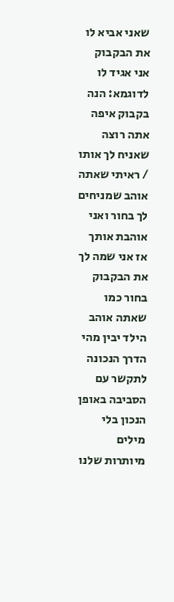שאני אביא לו את הבקבוק אני אגיד לו לדוגמא: הנה בקבוק איפה אתה רוצה שאניח לך אותו / ראיתי שאתה אוהב שמניחים לך בחור ואני אוהבת אותך אז אני שמה לך את הבקבוק בחור כמו שאתה אוהב
הילד יבין מהי הדרך הנכונה לתקשר עם הסביבה באופן הנכון בלי מילים מיותרות שלנו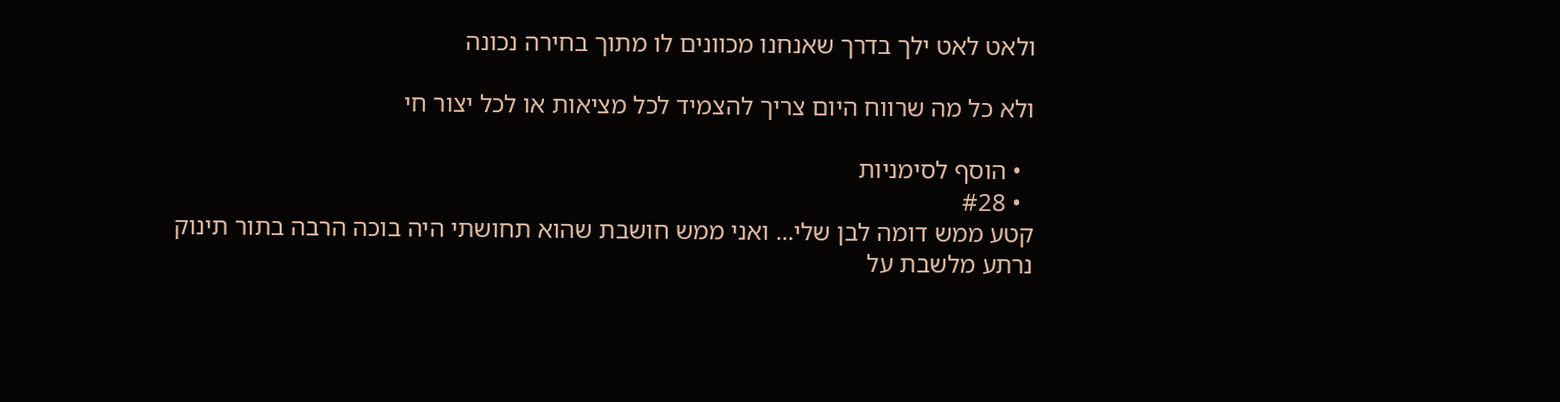ולאט לאט ילך בדרך שאנחנו מכוונים לו מתוך בחירה נכונה

ולא כל מה שרווח היום צריך להצמיד לכל מציאות או לכל יצור חי

  • הוסף לסימניות
  • #28
קטע ממש דומה לבן שלי... ואני ממש חושבת שהוא תחושתי היה בוכה הרבה בתור תינוק
נרתע מלשבת על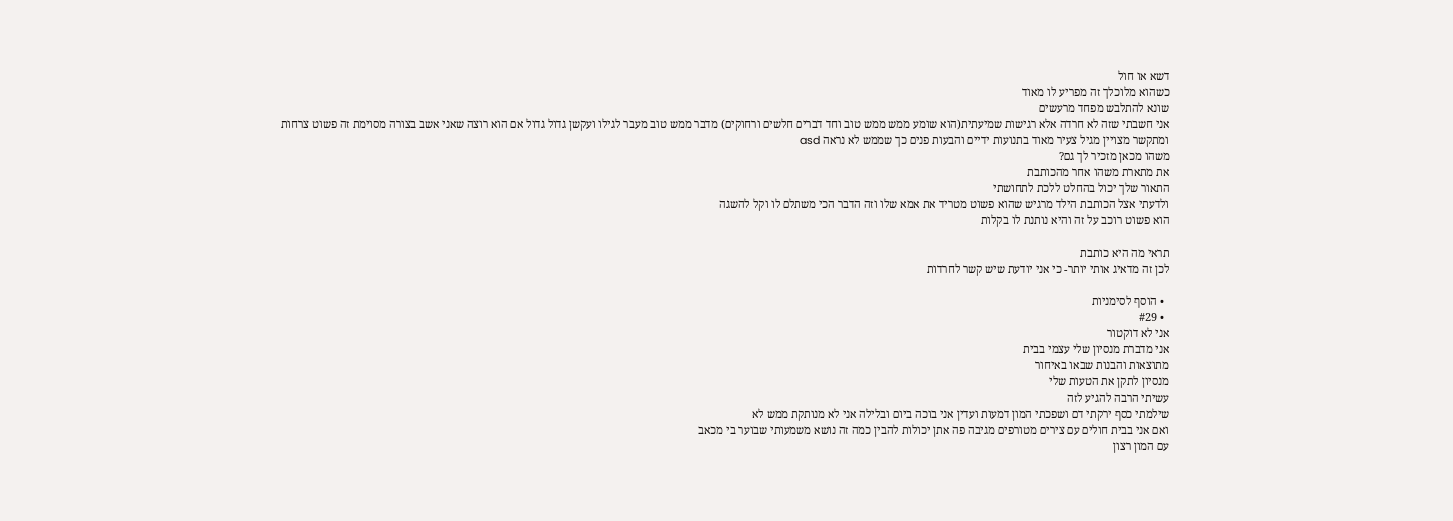דשא או חול
כשהוא מלוכלך זה מפריע לו מאוד
שונא להתלבש מפחד מרעשים
אני חשבתי שזה לא חרדה אלא רגישות שמיעתית(הוא שומע ממש ממש טוב וחד דברים חלשים ורחוקים) מדבר ממש טוב מעבר לגילו ועקשן גדול גדול אם הוא רוצה שאני אשב בצורה מסוימת זה פשוט צרחות
ומתקשר מצויין מגיל צעיר מאוד בתנועות ידיים והבעות פנים כך שממש לא נראה asd
משהו מכאן מזכיר לך גם?
את מתארת משהו אחר מהכותבת
התאור שלך יכול בהחלט ללכת לתחושתי
ולדעתי אצל הכותבת הילד מרגיש שהוא פשוט מטריד את אמא שלו וזה הדבר הכי משתלם לו וקל להשגה
הוא פשוט רוכב על זה והיא נותנת לו בקלות

תראי מה היא כותבת
לכן זה מדאיג אותי יותר- כי אני יודעת שיש קשר לחרדות

  • הוסף לסימניות
  • #29
אני לא דוקטור
אני מדברת מנסיון שלי עצמי בבית
מתוצאות והבנות שבאו באיחור
מנסיון לתקן את הטעות שלי
עשיתי הרבה להגיע לזה
שילמתי כסף ירקתי דם ושפכתי המון דמעות ועדין אני בוכה ביום ובלילה אני לא מנותקת ממש לא
ואם אני בבית חולים עם צירים מטורפים מגיבה פה אתן יכולות להבין כמה זה נושא משמעותי שבוער בי מכאב
עם המון רצון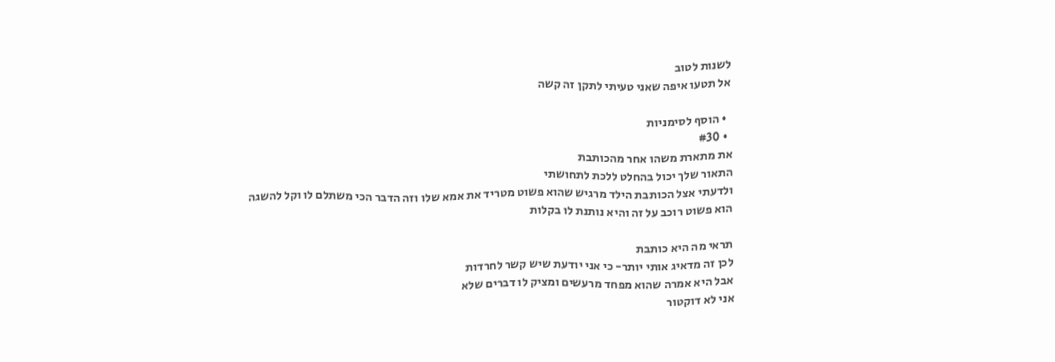לשנות לטוב
אל תטעו איפה שאני טעיתי לתקן זה קשה

  • הוסף לסימניות
  • #30
את מתארת משהו אחר מהכותבת
התאור שלך יכול בהחלט ללכת לתחושתי
ולדעתי אצל הכותבת הילד מרגיש שהוא פשוט מטריד את אמא שלו וזה הדבר הכי משתלם לו וקל להשגה
הוא פשוט רוכב על זה והיא נותנת לו בקלות

תראי מה היא כותבת
לכן זה מדאיג אותי יותר- כי אני יודעת שיש קשר לחרדות
אבל היא אמרה שהוא מפחד מרעשים ומציק לו דברים שלא
אני לא דוקטור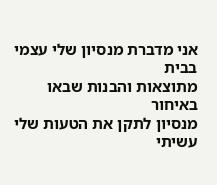אני מדברת מנסיון שלי עצמי בבית
מתוצאות והבנות שבאו באיחור
מנסיון לתקן את הטעות שלי
עשיתי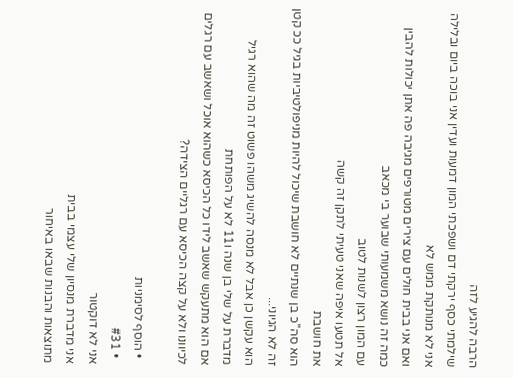הרבה להגיע לזה
שילמתי כסף ירקתי דם ושפכתי המון דמעות ועדין אני בוכה ביום ובלילה אני לא מנותקת ממש לא
ואם אני בבית חולים עם צירים מטורפים מגיבה פה אתן יכולות להבין כמה זה נושא משמעותי שבוער בי מכאב
עם המון רצון לשנות לטוב
אל תטעו איפה שאני טעיתי לתקן זה קשה
את חושבת
הוא סה''כ בן שנתיים לא חושבת שיכול להיות מניפולטיביות בגיל ככ קטן זה לא הגיוני...
הוא עקשן כן אבל לא מנסה להשיג משהו פשוט זה מה שהוא רגיל
מדברת על שלי בן שנה ו11 לא על הפותחת
אם הוא מתעקש שאשב לידו כל הכיסא כשהוא אוכל ושאשב עם רגלים לכיוונו ולא על קצה הכיסא עם רגליים הצידה?

  • הוסף לסימניות
  • #31
אני לא דוקטור
אני מדברת מנסיון שלי עצמי בבית
מתוצאות והבנות שבאו באיחור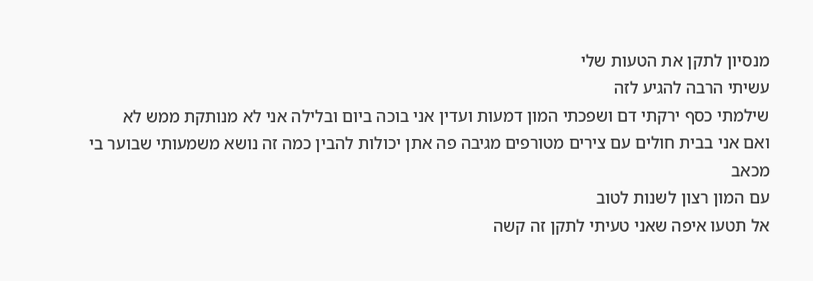מנסיון לתקן את הטעות שלי
עשיתי הרבה להגיע לזה
שילמתי כסף ירקתי דם ושפכתי המון דמעות ועדין אני בוכה ביום ובלילה אני לא מנותקת ממש לא
ואם אני בבית חולים עם צירים מטורפים מגיבה פה אתן יכולות להבין כמה זה נושא משמעותי שבוער בי מכאב
עם המון רצון לשנות לטוב
אל תטעו איפה שאני טעיתי לתקן זה קשה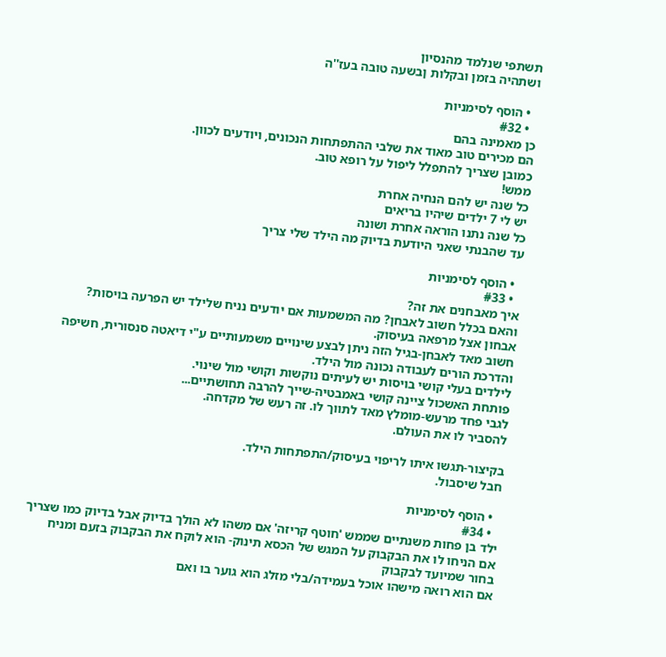תשתפי שנלמד מהנסיון
ושתהיה בזמן ובקלות ןבשעה טובה בעז''ה

  • הוסף לסימניות
  • #32
כן מאמינה בהם
הם מכירים טוב מאוד את שלבי ההתפתחות הנכונים, ויודעים לכוון.
כמובן שצריך להתפלל ליפול על רופא טוב.
ממש!
כל שנה יש להם הנחיה אחרת
יש לי 7 ילדים שיהיו בריאים
כל שנה נתנו הוראה אחרת ושונה
עד שהבנתי שאני היודעת בדיוק מה הילד שלי צריך

  • הוסף לסימניות
  • #33
איך מאבחנים את זה?
והאם בכלל חשוב לאבחן? מה המשמעות אם יודעים נניח שלילד יש הפרעה בויסות?
אבחון אצל מרפאה בעיסוק.
חשוב מאד לאבחן-בגיל הזה ניתן לבצע שינויים משמעותיים ע"י דיאטה סנסורית, חשיפה והדרכת הורים לעבודה נכונה מול הילד.
לילדים בעלי קושי בויסות יש לעיתים נוקשות וקושי מול שינוי.
פותחת האשכול ציינה קושי באמבטיה-שייך להרבה תחושתיים...
לגבי פחד מרעש-מומלץ מאד לתווך לו. זה רעש של מקדחה.
להסביר לו את העולם.

בקיצור-תגשו איתו לריפוי בעיסוק/התפתחות הילד.
חבל שיסבול.

  • הוסף לסימניות
  • #34
ילד בן פחות משנתיים שממש 'חוטף קריזה' אם משהו לא הולך בדיוק אבל בדיוק כמו שצריך
אם הניחו לו את הבקבוק על המגש של הכסא תינוק- הוא לוקח את הבקבוק בזעם ומניח בחור שמיועד לבקבוק
אם הוא רואה מישהו אוכל בעמידה/בלי מזלג הוא גוער בו ואם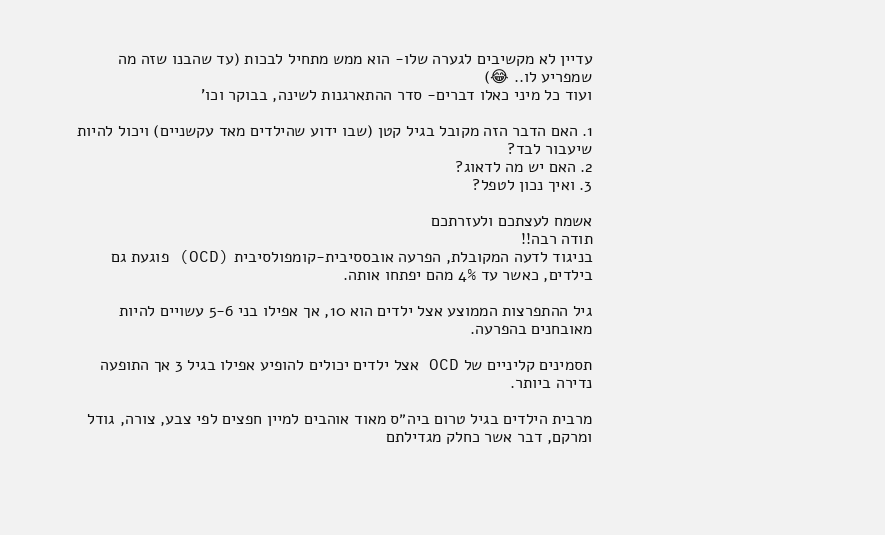עדיין לא מקשיבים לגערה שלו- הוא ממש מתחיל לבכות (עד שהבנו שזה מה שמפריע לו.. 😂)
ועוד כל מיני כאלו דברים- סדר ההתארגנות לשינה, בבוקר וכו'

1. האם הדבר הזה מקובל בגיל קטן (שבו ידוע שהילדים מאד עקשניים) ויכול להיות שיעבור לבד?
2. האם יש מה לדאוג?
3. ואיך נכון לטפל?

אשמח לעצתכם ולעזרתכם
תודה רבה!!
בניגוד לדעה המקובלת, הפרעה אובססיבית-קומפולסיבית (OCD) פוגעת גם בילדים, כאשר עד 4% מהם יפתחו אותה.

גיל ההתפרצות הממוצע אצל ילדים הוא 10, אך אפילו בני 5-6 עשויים להיות מאובחנים בהפרעה.

תסמינים קליניים של OCD אצל ילדים יכולים להופיע אפילו בגיל 3 אך התופעה נדירה ביותר.

מרבית הילדים בגיל טרום ביה״ס מאוד אוהבים למיין חפצים לפי צבע, צורה, גודל ומרקם, דבר אשר כחלק מגדילתם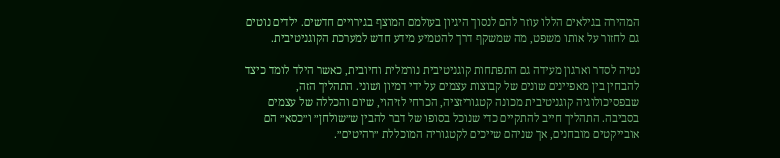המהירה בגילאים הללו עוזר להם לנסוך היגיון בעולמם המוצף בגירויים חדשים. ילדים נוטים גם לחזור על אותו משפט, מה שמשקף דרך להטמיע מידע חדש למערכת הקוגניטיבית.

נטיה לסדר וארגון מעידה גם התפתחות קוגניטיבית נורמלית וחיובית, כאשר הילד לומד כיצד להבחין בין מאפיינים שונים של קבוצות עצמים על ידי דמיון ושוני. התהליך הזה, שבפסיכולוגיה קוגניטיבית מכונה קטגוריזציה, הכרחי לזיהוי, שיום והכללה של עצמים בסביבה. התהליך חייב להתקיים כדי שנוכל בסופו של דבר להבין ש״שולחן״ ו״כסא״ הם אובייקטים מובחנים, אך שניהם שייכים לקטגוריה המוכללת ״רהיטים״.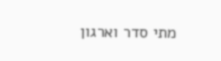מתי סדר וארגון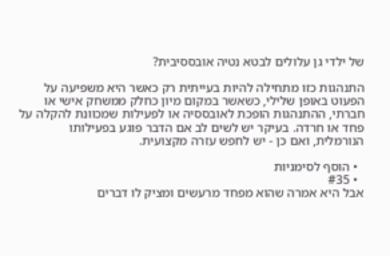של ילדי גן עלולים לבטא נטיה אובססיבית?

התנהגות כזו מתחילה להיות בעייתית רק כאשר היא משפיעה על הפעוט באופן שלילי, כשאשר במקום מיון כחלק ממשחק אישי או חברתי, ההתנהגות הופכת לאובססיה או לפעילות שמכוונת להקלה על פחד או חרדה. בעיקר יש לשים לב אם הדבר פוגע בפעילותו הנורמלית, ואם כן - יש לחפש עזרה מקצועית.

  • הוסף לסימניות
  • #35
אבל היא אמרה שהוא מפחד מרעשים ומציק לו דברים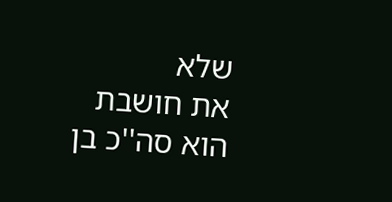שלא
את חושבת
הוא סה''כ בן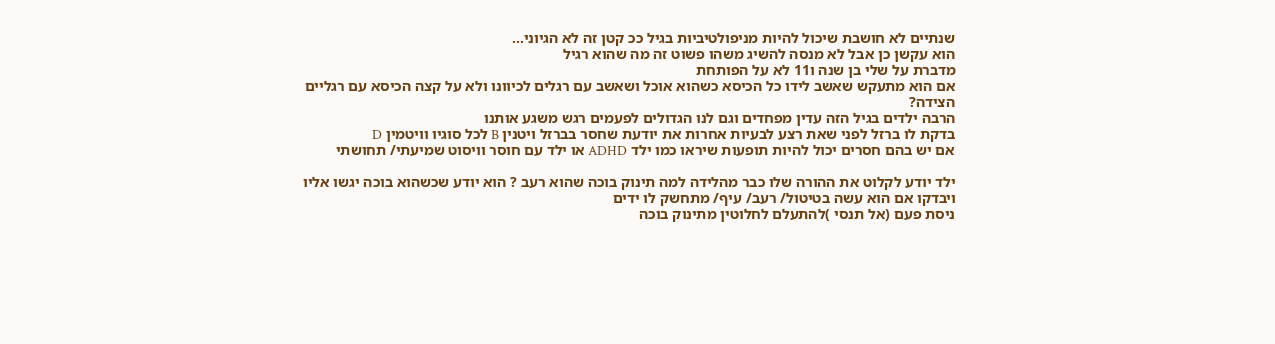שנתיים לא חושבת שיכול להיות מניפולטיביות בגיל ככ קטן זה לא הגיוני...
הוא עקשן כן אבל לא מנסה להשיג משהו פשוט זה מה שהוא רגיל
מדברת על שלי בן שנה ו11 לא על הפותחת
אם הוא מתעקש שאשב לידו כל הכיסא כשהוא אוכל ושאשב עם רגלים לכיוונו ולא על קצה הכיסא עם רגליים הצידה?
הרבה ילדים בגיל הזה עדין מפחדים וגם לנו הגדולים לפעמים רגש משגע אותנו
בדקת לו ברזל לפני שאת רצע לבעיות אחרות את יודעת שחסר בברזל ויטנין B לכל סוגיו וויטמין D
אם יש בהם חסרים יכול להיות תופעות שיראו כמו ילד ADHD או ילד עם חוסר וויסוט שמיעתי/ תחושתי

ילד יודע לקלוט את ההורה שלו כבר מהלידה למה תינוק בוכה שהוא רעב ? הוא יודע שכשהוא בוכה יגשו אליו ויבדקו אם הוא עשה בטיטול/ רעב/ עיף/ מתחשק לו ידים
ניסת פעם (אל תנסי )להתעלם לחלוטין מתינוק בוכה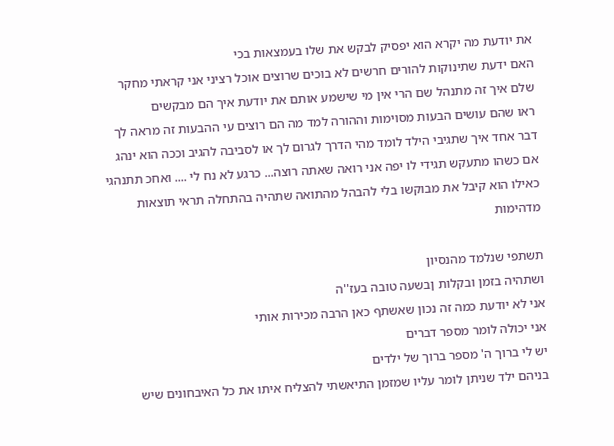את יודעת מה יקרא הוא יפסיק לבקש את שלו בעמצאות בכי
האם ידעת שתינוקות להורים חרשים לא בוכים שרוצים אוכל רציני אני קראתי מחקר שלם איך זה מתנהל שם הרי אין מי שישמע אותם את יודעת איך הם מבקשים
ראו שהם עושים הבעות מסוימות וההורה למד מה הם רוצים עי ההבעות זה מראה לך דבר אחד איך שתגיבי הילד לומד מהי הדרך לגרום לך או לסביבה להגיב וככה הוא ינהג
אם כשהו מתעקש תגידי לו יפה אני רואה שאתה רוצה... כרגע לא נח לי .... ואחכ תתנהגי כאילו הוא קיבל את מבוקשו בלי להבהל מהתואה שתהיה בהתחלה תראי תוצאות מדהימות

תשתפי שנלמד מהנסיון
ושתהיה בזמן ובקלות ןבשעה טובה בעז''ה
אני לא יודעת כמה זה נכון שאשתף כאן הרבה מכירות אותי
אני יכולה לומר מספר דברים
יש לי ברוך ה' מספר ברוך של ילדים
בניהם ילד שניתן לומר עליו שמזמן התיאשתי להצליח איתו את כל האיבחונים שיש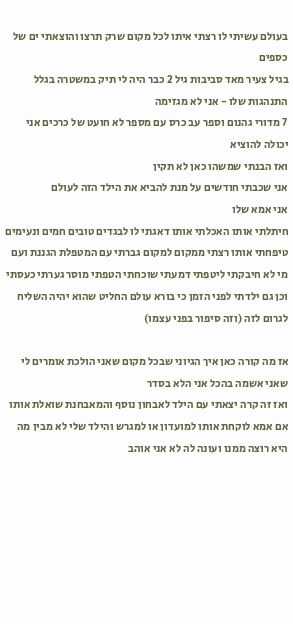בעולם עשיתי לו רצתי איתו לכל מקום שרק תרצו והוצאתי ים של כספים
בגיל צעיר מאד סביבות גיל 2 כבר היה לי תיק במשטרה בגלל התנהגות שלו - אני לא מגזימה
7 מדורי גהנום וספר עב כרס עם מספר לא חועט של כרכים אני יכולה להוציא
ואז הבנתי שמשהו כאן לא תקין
אני שכבתי חודשים על מנת להביא את הילד הזה לעולם
אני אמא שלו
חיתלתי אותו האכלתי אותו דאגתי לו לבגדים טובים חמים ונעימים טיפחתי אותו רצתי ממקום למקום גברתי עם המטפלת הגננת ועם מי לא חיבקתי ליטפתי דמעתי שוכחתי הטפתי מוסר גערתי כעסתי
וכן גם ילדתי לפני הזמן כי בורא עולם החליט שהוא יהיה השליח לגרום לזה (וזה סיפור בפני עצמו)

אז מה קורה כאן איך הגיוני שבכל מקום שאני הולכת אומרים לי שאני אשמה בהכל אני הלא בסדר
ואז זה קרה יצאתי עם הילד לאבחון נוסף והמאבחנת שואלת אותו אם אמא לוקחת אותו למועדון או למגרש והילד שלי לא מבין מה היא רוצה ממנו ועונה לה לא אני אוהב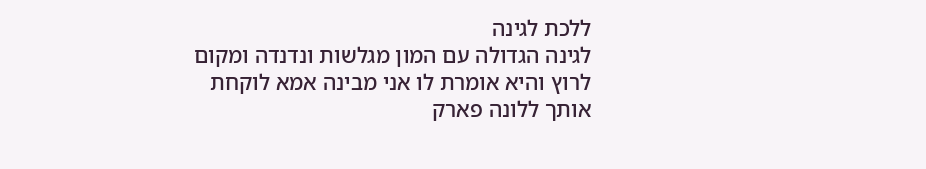ללכת לגינה
לגינה הגדולה עם המון מגלשות ונדנדה ומקום לרוץ והיא אומרת לו אני מבינה אמא לוקחת אותך ללונה פארק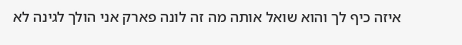איזה כיף לך והוא שואל אותה מה זה לונה פארק אני הולך לגינה לא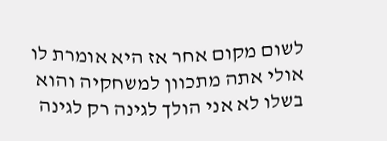לשום מקום אחר אז היא אומרת לו אולי אתה מתכוון למשחקיה והוא בשלו לא אני הולך לגינה רק לגינה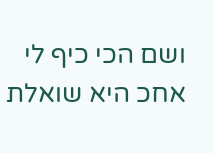ושם הכי כיף לי
אחכ היא שואלת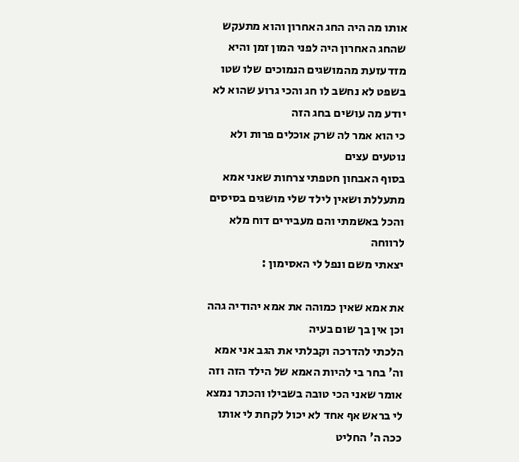אותו מה היה החג האחרון והוא מתעקש שהחג האחרון היה לפני המון זמן והיא מזדעזעת מהמושגים הנמוכים שלו שטו בשפט לא נחשב לו חג והכי גרוע שהוא לא יודע מה עושים בחג הזה
כי הוא אמר לה שרק אוכלים פרות ולא נוטעים עצים
בסוף האבחון חטפתי צרחות שאני אמא מתעללת ושאין לילד שלי מושגים בסיסים והכל באשמתי והם מעבירים דוח מלא לרווחה
יצאתי משם ונפל לי האסימון :

את אמא שאין כמוהה את אמא יהודיה גהה וכן אין בך שום בעיה
הלכתי להדרכה וקבלתי את הגב אני אמא וה' בחר בי להיות האמא של הילד הזה וזה אומר שאני הכי טובה בשבילו והכתר נמצא לי בראש אף אחד לא יכול לקחת לי אותו
ככה ה' החליט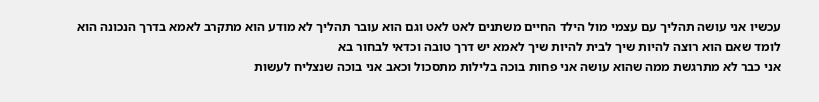עכשיו אני עושה תהליך עם עצמי מול הילד החיים משתנים לאט לאט וגם הוא עובר תהליך לא מודע הוא מתקרב לאמא בדרך הנכונה הוא לומד שאם הוא רוצה להיות שיך לבית להיות שיך לאמא יש דרך טובה וכדאי לבחור בא
אני כבר לא מתרגשת ממה שהוא עושה אני פחות בוכה בלילות מתסכול וכאב אני בוכה שנצליח לעשות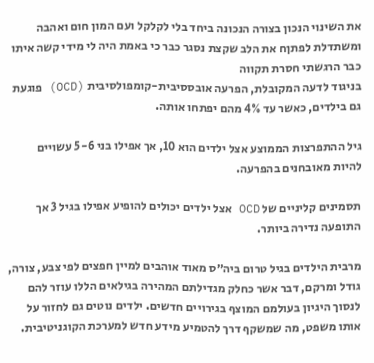את השינוי הנכון בצורה הנכונה ביחד בלי לקלקל ועם המון חום ואהבה
ומשתדלת לפתןח את הלב שקצת נסגר כבר כי באמת היה לי מידי קשה איתו כבר הרגשתי חסרת תקווה
בניגוד לדעה המקובלת, הפרעה אובססיבית-קומפולסיבית (OCD) פוגעת גם בילדים, כאשר עד 4% מהם יפתחו אותה.

גיל ההתפרצות הממוצע אצל ילדים הוא 10, אך אפילו בני 5-6 עשויים להיות מאובחנים בהפרעה.

תסמינים קליניים של OCD אצל ילדים יכולים להופיע אפילו בגיל 3 אך התופעה נדירה ביותר.

מרבית הילדים בגיל טרום ביה״ס מאוד אוהבים למיין חפצים לפי צבע, צורה, גודל ומרקם, דבר אשר כחלק מגדילתם המהירה בגילאים הללו עוזר להם לנסוך היגיון בעולמם המוצף בגירויים חדשים. ילדים נוטים גם לחזור על אותו משפט, מה שמשקף דרך להטמיע מידע חדש למערכת הקוגניטיבית.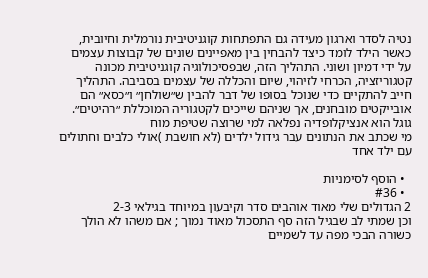נטיה לסדר וארגון מעידה גם התפתחות קוגניטיבית נורמלית וחיובית, כאשר הילד לומד כיצד להבחין בין מאפיינים שונים של קבוצות עצמים על ידי דמיון ושוני. התהליך הזה, שבפסיכולוגיה קוגניטיבית מכונה קטגוריזציה, הכרחי לזיהוי, שיום והכללה של עצמים בסביבה. התהליך חייב להתקיים כדי שנוכל בסופו של דבר להבין ש״שולחן״ ו״כסא״ הם אובייקטים מובחנים, אך שניהם שייכים לקטגוריה המוכללת ״רהיטים״.
גוגל הוא אנציקלופדיה נפלאה למי שרוצה שטיפת מוח
מי שכתב את הנתונים עבר גידול ילדים (לא חושבת )אולי כלבים וחתולים עם ילד אחד

  • הוסף לסימניות
  • #36
2 הגדולים שלי מאוד אוהבים סדר וקיבעון במיוחד בגילאי 2-3
וכן שמתי לב שבגיל הזה סף התסכול מאוד נמוך ; אם משהו לא הולך כשורה הבכי מפה עד לשמיים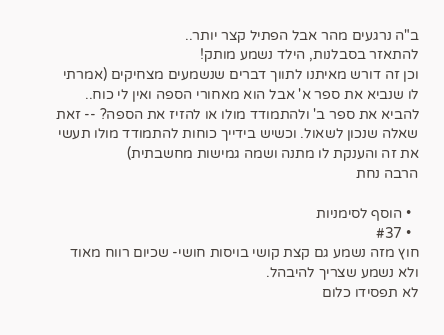ב"ה נרגעים מהר אבל הפתיל קצר יותר..
להתאזר בסבלנות, הילד נשמע מותק!
וכן זה דורש מאיתנו לתווך דברים שנשמעים מצחיקים (אמרתי לו שנביא את ספר א' אבל הוא מאחורי הספה ואין לי כוח.. להביא את ספר ב' ולהתמודד מולו או להזיז את הספה? -- זאת שאלה שנכון לשאול. וכשיש בידייך כוחות להתמודד מולו תעשי את זה והענקת לו מתנה ושמה גמישות מחשבתית)
הרבה נחת

  • הוסף לסימניות
  • #37
חוץ מזה נשמע גם קצת קושי בויסות חושי- שכיום רווח מאוד ולא נשמע שצריך להיבהל.
לא תפסידו כלום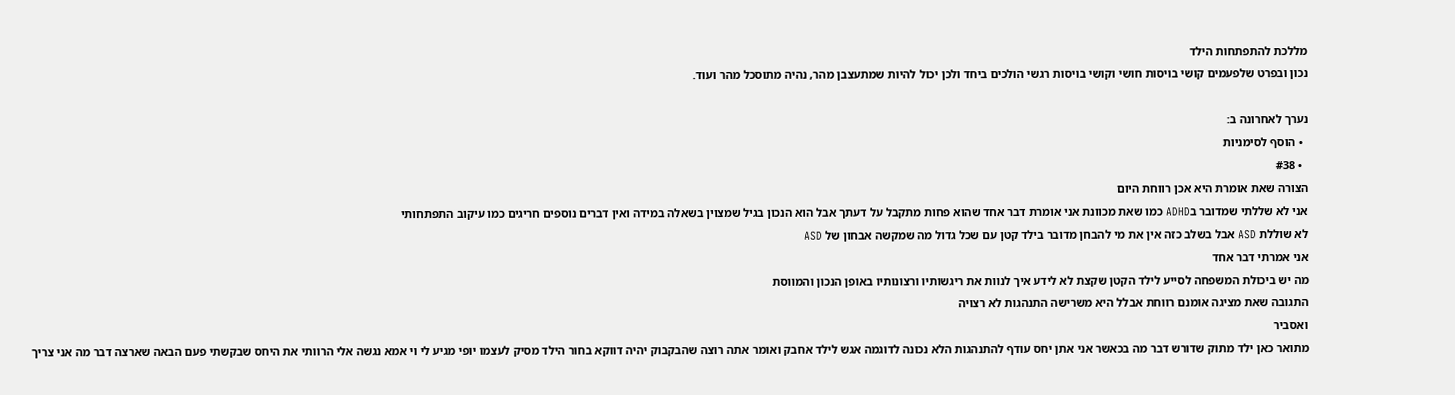מללכת להתפתחות הילד
נכון ובפרט שלפעמים קושי בויסות חושי וקושי בויסות רגשי הולכים ביחד ולכן יכול להיות שמתעצבן מהר, נהיה מתוסכל מהר ועוד.

נערך לאחרונה ב:
  • הוסף לסימניות
  • #38
הצורה שאת אומרת היא אכן רווחת היום
אני לא שללתי שמדובר בADHD כמו שאת מכוונת אני אומרת דבר אחד שהוא פחות מתקבל על דעתך אבל הוא הנכון בגיל שמצוין בשאלה במידה ואין דברים נוספים חריגים כמו עיקוב התפתחותי
לא שוללת ASD אבל בשלב כזה אין את מי להבחן מדובר בילד קטן עם שכל גדול מה שמקשה אבחון של ASD
אני אמרתי דבר אחד
מה יש ביכולת המשפחה לסייע לילד הקטן שקצת לא לידע איך לנוות את ריגשותיו ורצונותיו באופן הנכון והמווסת
התגובה שאת מציגה אומנם רווחת אבלל היא משרישה התנהגות לא רצויה
ואסביר
מתואר כאן ילד מתוק שדורש דבר מה בכאשר אני אתן יחס עודף להתנהגות הלא נכונה לדוגמה אגש לילד אחבק ואומר אתה רוצה שהבקבוק יהיה דווקא בחור הילד מסיק לעצמו יופי מגיע לי וי אמא נגשה אלי הרוותי את היחס שבקשתי פעם הבאה שארצה דבר מה אני צריך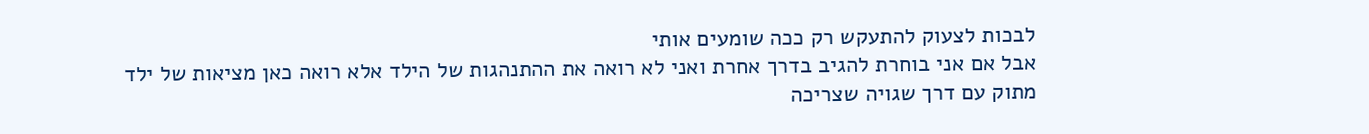לבכות לצעוק להתעקש רק ככה שומעים אותי
אבל אם אני בוחרת להגיב בדרך אחרת ואני לא רואה את ההתנהגות של הילד אלא רואה כאן מציאות של ילד מתוק עם דרך שגויה שצריכה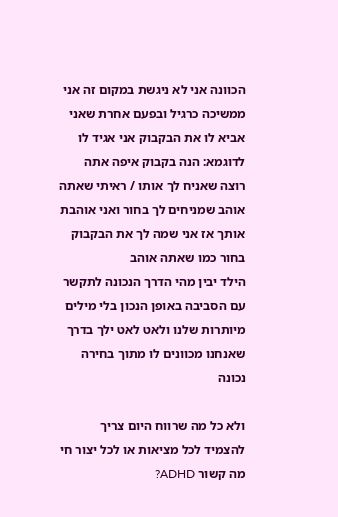הכוונה אני לא ניגשת במקום זה אני ממשיכה כרגיל ובפעם אחרת שאני אביא לו את הבקבוק אני אגיד לו לדוגמא: הנה בקבוק איפה אתה רוצה שאניח לך אותו / ראיתי שאתה אוהב שמניחים לך בחור ואני אוהבת אותך אז אני שמה לך את הבקבוק בחור כמו שאתה אוהב
הילד יבין מהי הדרך הנכונה לתקשר עם הסביבה באופן הנכון בלי מילים מיותרות שלנו ולאט לאט ילך בדרך שאנחנו מכוונים לו מתוך בחירה נכונה

ולא כל מה שרווח היום צריך להצמיד לכל מציאות או לכל יצור חי
מה קשור ADHD?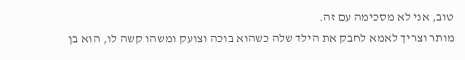טוב, אני לא מסכימה עם זה.
מותר וצריך לאמא לחבק את הילד שלה כשהוא בוכה וצועק ומשהו קשה לו, הוא בן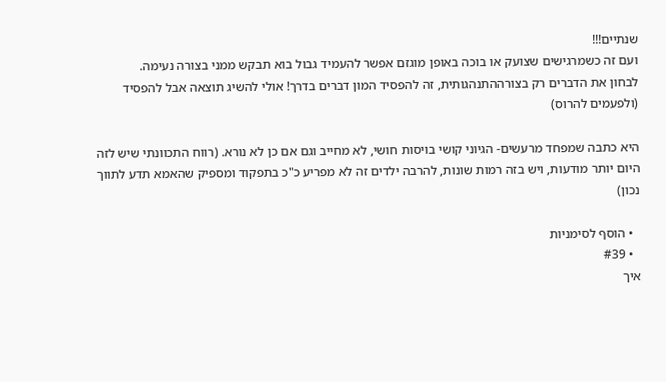שנתיים!!!
ועם זה כשמרגישים שצועק או בוכה באופן מוגזם אפשר להעמיד גבול בוא תבקש ממני בצורה נעימה.
לבחון את הדברים רק בצורההתנהגותית, זה להפסיד המון דברים בדרך! אולי להשיג תוצאה אבל להפסיד (ולפעמים להרוס)

היא כתבה שמפחד מרעשים- הגיוני קושי בויסות חושי, לא מחייב וגם אם כן לא נורא. (רווח התכוונתי שיש לזה היום יותר מודעות, ויש בזה רמות שונות, להרבה ילדים זה לא מפריע כ"כ בתפקוד ומספיק שהאמא תדע לתווך נכון)

  • הוסף לסימניות
  • #39
איך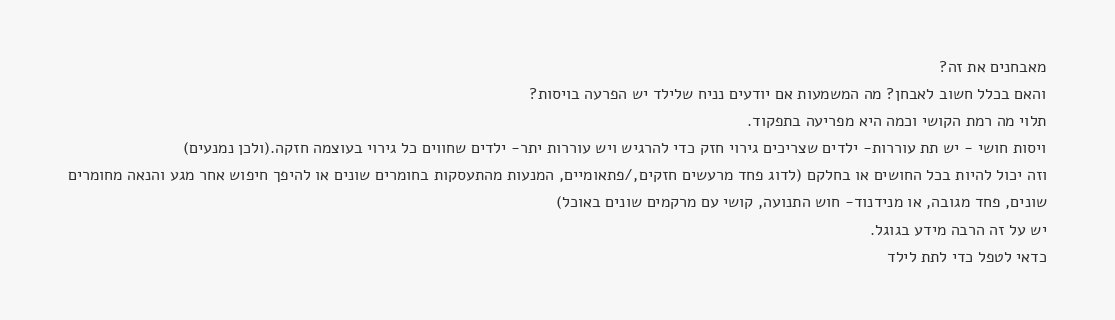מאבחנים את זה?
והאם בכלל חשוב לאבחן? מה המשמעות אם יודעים נניח שלילד יש הפרעה בויסות?
תלוי מה רמת הקושי וכמה היא מפריעה בתפקוד.
ויסות חושי - יש תת עוררות- ילדים שצריכים גירוי חזק כדי להרגיש ויש עוררות יתר- ילדים שחווים כל גירוי בעוצמה חזקה.(ולכן נמנעים)
וזה יכול להיות בכל החושים או בחלקם (לדוג פחד מרעשים חזקים,/פתאומיים, המנעות מהתעסקות בחומרים שונים או להיפך חיפוש אחר מגע והנאה מחומרים שונים, פחד מגובה, או מנידנוד- חוש התנועה, קושי עם מרקמים שונים באוכל)
יש על זה הרבה מידע בגוגל.
כדאי לטפל כדי לתת לילד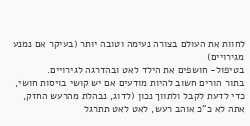לחוות את העולם בצורה נעימה וטובה יותר (בעיקר אם נמנע מגירויים)
בטיפול- חושפים את הילד לאט ובהדרגה לגירויים.
בתור הורים חשוב להיות מודעים אם יש קושי בויסות חושי, כדי לדעת לקבל ולתווך נכון (לדוג, נבהלת מהרעש החזק, אתה לא כ"כ אוהב רעש, לאט לאט תתרגל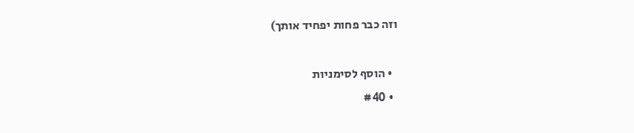וזה כבר פחות יפחיד אותך)

  • הוסף לסימניות
  • #40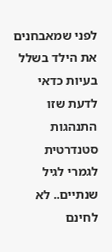לפני שמאבחנים את הילד בשלל בעיות כדאי לדעת שזו התנהגות סטנדרטית לגמרי לגיל שנתיים.. לא לחינם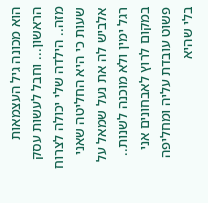הוא מכונה גיל העצמאות הראשון... וחבל לעשות עסק מזה.. הילדה שלי יכולה לצרוח שעות כי היא החליטה שאני אלביש לה את נעל שמאל על רגל ימין ולא מוכנה לשנות.. במקום לרוץ לאבחונים אני פשוט עובדת עליה ומחליפה בלי שהיא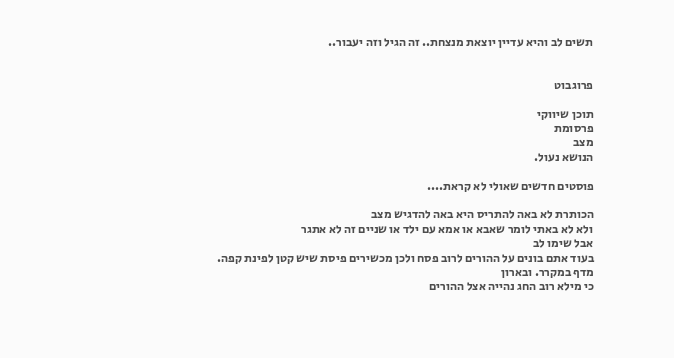תשים לב והיא עדיין יוצאת מנצחת.. זה הגיל וזה יעבור..


פרוגבוט

תוכן שיווקי
פרסומת
מצב
הנושא נעול.

פוסטים חדשים שאולי לא קראת....

הכותרת לא באה להתריס היא באה להדגיש מצב
ולא לא באתי לומר שאבא או אמא עם ילד או שניים זה לא אתגר
אבל שימו לב
בעוד אתם בונים על ההורים לרוב פסח ולכן מכשירים פיסת שיש קטן לפינת קפה. מדף במקרר. ובארון
כי מילא רוב החג נהייה אצל ההורים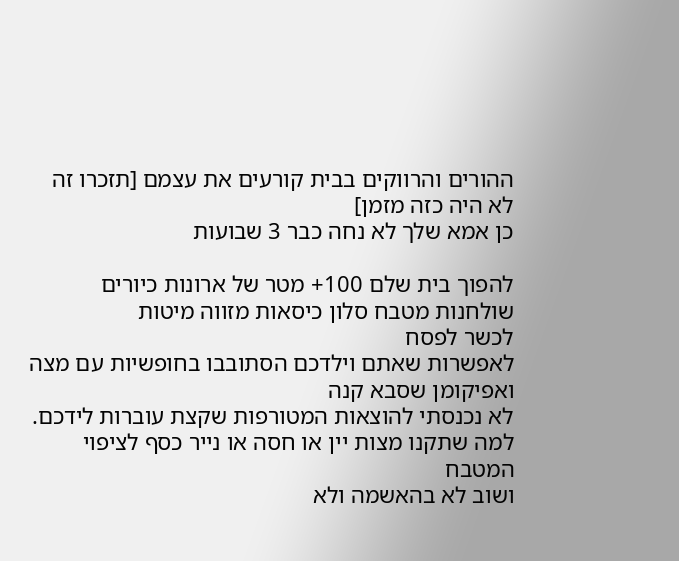ההורים והרווקים בבית קורעים את עצמם [תזכרו זה לא היה כזה מזמן]
כן אמא שלך לא נחה כבר 3 שבועות

להפוך בית שלם 100+ מטר של ארונות כיורים שולחנות מטבח סלון כיסאות מזווה מיטות
לכשר לפסח
לאפשרות שאתם וילדכם הסתובבו בחופשיות עם מצה ואפיקומן שסבא קנה
לא נכנסתי להוצאות המטורפות שקצת עוברות לידכם. למה שתקנו מצות יין או חסה או נייר כסף לציפוי המטבח
ושוב לא בהאשמה ולא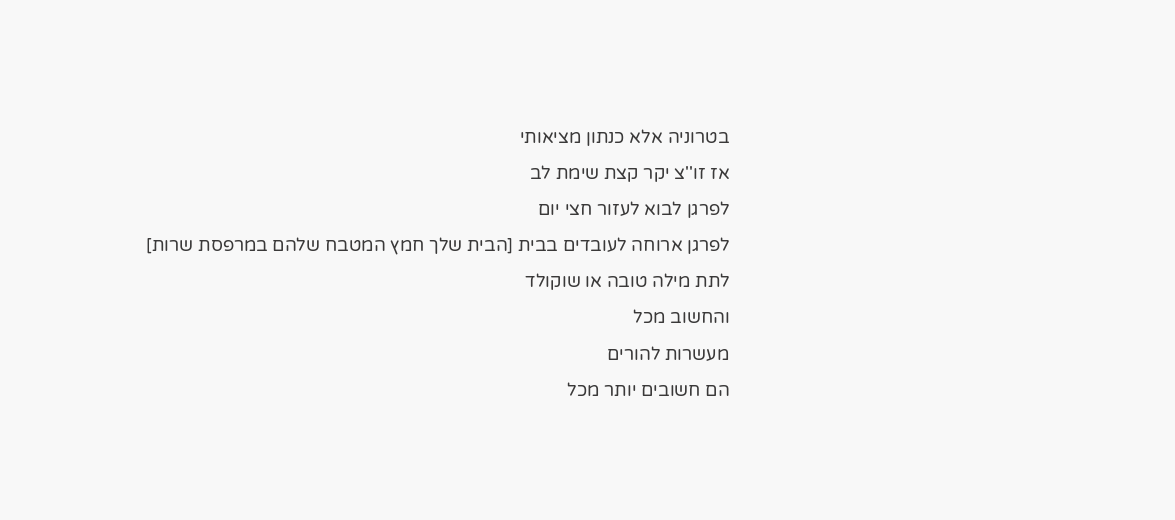בטרוניה אלא כנתון מציאותי
אז זו''צ יקר קצת שימת לב
לפרגן לבוא לעזור חצי יום
לפרגן ארוחה לעובדים בבית [הבית שלך חמץ המטבח שלהם במרפסת שרות]
לתת מילה טובה או שוקולד
והחשוב מכל
מעשרות להורים
הם חשובים יותר מכל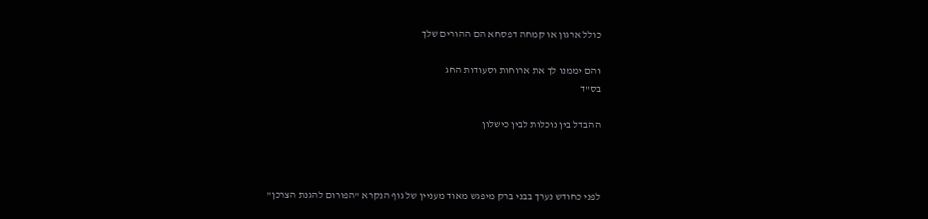כולל ארגון או קמחה דפסחא הם ההורים שלך

והם יממנו לך את ארוחות וסעודות החג
בס"ד

ההבדל בין נוכלות לבין כישלון



לפני כחודש נערך בבני ברק מיפגש מאוד מעניין של גוף הנקרא "הפורום להגנת הצרכן"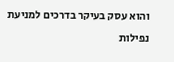והוא עסק בעיקר בדרכים למניעת נפילות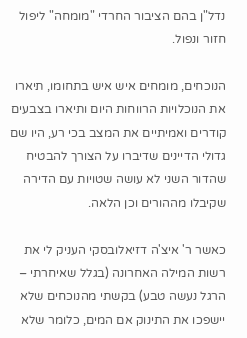נדל"ן בהם הציבור החרדי "מומחה" ליפול חזור ונפול.

הנוכחים, מומחים איש איש בתחומו, תיארו את הנוכלויות הרווחות היום ותיארו בצבעים קודרים ואמיתיים את המצב בכי רע, היו שם גדולי הדיינים שדיברו על הצורך להבטיח שהדור השני לא עושה שטויות עם הדירה שקיבלו מההורים וכן הלאה.

כאשר ר' איצ'ה דזיאלובסקי העניק לי את רשות המילה האחרונה (בגלל שאיחרתי – הרגל נעשה טבע) בקשתי מהנוכחים שלא יישפכו את התינוק אם המים, כלומר שלא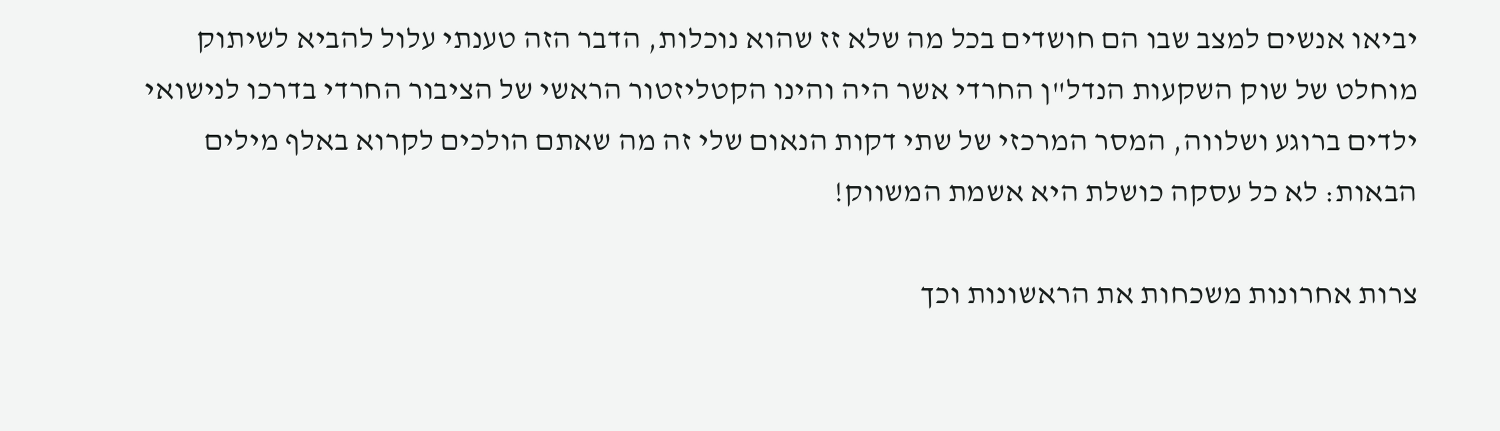יביאו אנשים למצב שבו הם חושדים בכל מה שלא זז שהוא נוכלות, הדבר הזה טענתי עלול להביא לשיתוק מוחלט של שוק השקעות הנדל"ן החרדי אשר היה והינו הקטליזטור הראשי של הציבור החרדי בדרכו לנישואי ילדים ברוגע ושלווה, המסר המרכזי של שתי דקות הנאום שלי זה מה שאתם הולכים לקרוא באלף מילים הבאות: לא כל עסקה כושלת היא אשמת המשווק!

צרות אחרונות משכחות את הראשונות וכך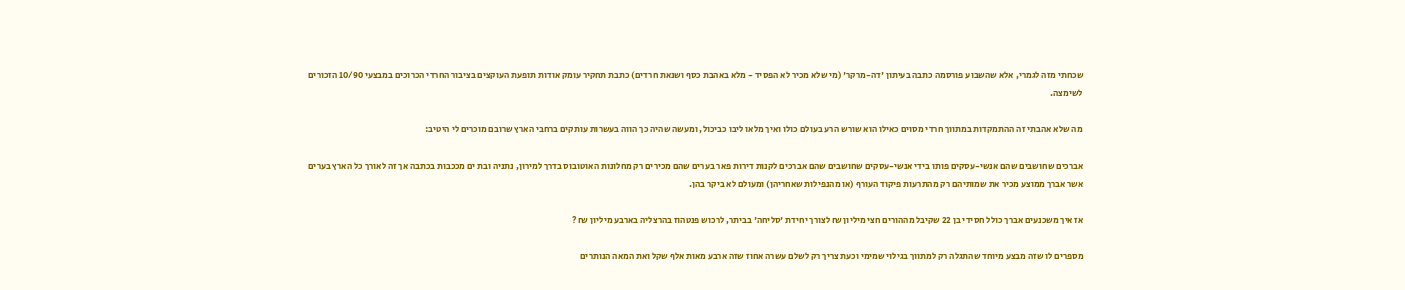שכחתי מזה לגמרי, אלא שהשבוע פורסמה כתבה בעיתון 'דה-מרקר' (מי שלא מכיר לא הפסיד - מלא באהבת כסף ושנאת חרדים) כתבת תחקיר עומק אודות תופעת העוקצים בציבור החרדי הכרוכים במבצעי 10/90 הזכורים לשימצה.

מה שלא אהבתי זה ההתמקדות במתווך חרדי מסוים כאילו הוא שורש הרע בעולם כולו ואיך מלאו ליבו כביכול, ומעשה שהיה כך הווה בעשרות עותקים ברחבי הארץ שרובם מוכרים לי היטיב:

אברכים שחושבים שהם אנשי-עסקים פותו בידי אנשי-עסקים שחושבים שהם אברכים לקנות דירות פאר בערים שהם מכירים רק מחלונות האוטובוס בדרך למירון, נתניה ובת ים מככבות בכתבה אך זה לאורך כל הארץ בערים אשר אברך ממוצע מכיר את שמותיהם רק מהתרעות פיקוד העורף (או מהנפילות שאחריהן) ומעולם לא ביקר בהן.

אז איך משכנעים אברך כולל חסידי בן 22 שקיבל מההורים חצי מיליון ₪ לצורך יחידת 'סליחה' בביתר, לרכוש פנטהוז בהרצליה בארבע מיליון ₪ ?

מספרים לו שזה מבצע מיוחד שהתגלה רק למתווך בגילוי שמימי וכעת צריך רק לשלם עשרה אחוז שזה ארבע מאות אלף שקל ואת המאה הנותרים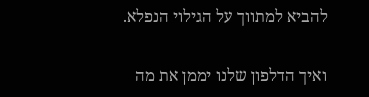להביא למתווך על הגילוי הנפלא.

ואיך הדלפון שלנו יממן את מה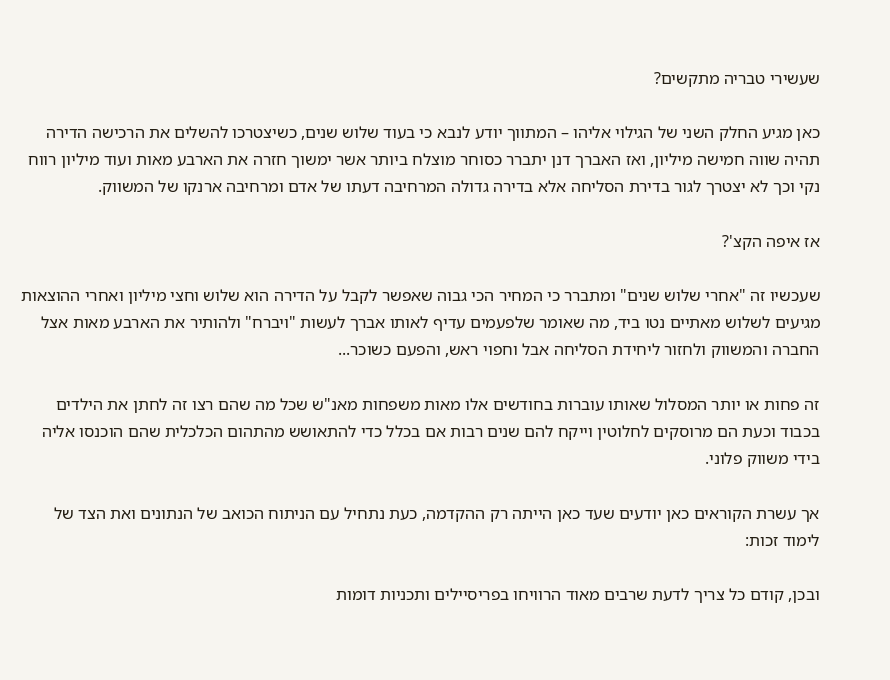שעשירי טבריה מתקשים?

כאן מגיע החלק השני של הגילוי אליהו – המתווך יודע לנבא כי בעוד שלוש שנים, כשיצטרכו להשלים את הרכישה הדירה תהיה שווה חמישה מיליון, ואז האברך דנן יתברר כסוחר מוצלח ביותר אשר ימשוך חזרה את הארבע מאות ועוד מיליון רווח נקי וכך לא יצטרך לגור בדירת הסליחה אלא בדירה גדולה המרחיבה דעתו של אדם ומרחיבה ארנקו של המשווק.

אז איפה הקצ'?

שעכשיו זה "אחרי שלוש שנים" ומתברר כי המחיר הכי גבוה שאפשר לקבל על הדירה הוא שלוש וחצי מיליון ואחרי ההוצאות מגיעים לשלוש מאתיים נטו ביד, מה שאומר שלפעמים עדיף לאותו אברך לעשות "ויברח" ולהותיר את הארבע מאות אצל החברה והמשווק ולחזור ליחידת הסליחה אבל וחפוי ראש, והפעם כשוכר...

זה פחות או יותר המסלול שאותו עוברות בחודשים אלו מאות משפחות מאנ"ש שכל מה שהם רצו זה לחתן את הילדים בכבוד וכעת הם מרוסקים לחלוטין וייקח להם שנים רבות אם בכלל כדי להתאושש מהתהום הכלכלית שהם הוכנסו אליה בידי משווק פלוני.

אך עשרת הקוראים כאן יודעים שעד כאן הייתה רק ההקדמה, כעת נתחיל עם הניתוח הכואב של הנתונים ואת הצד של לימוד זכות:

ובכן, קודם כל צריך לדעת שרבים מאוד הרוויחו בפריסיילים ותכניות דומות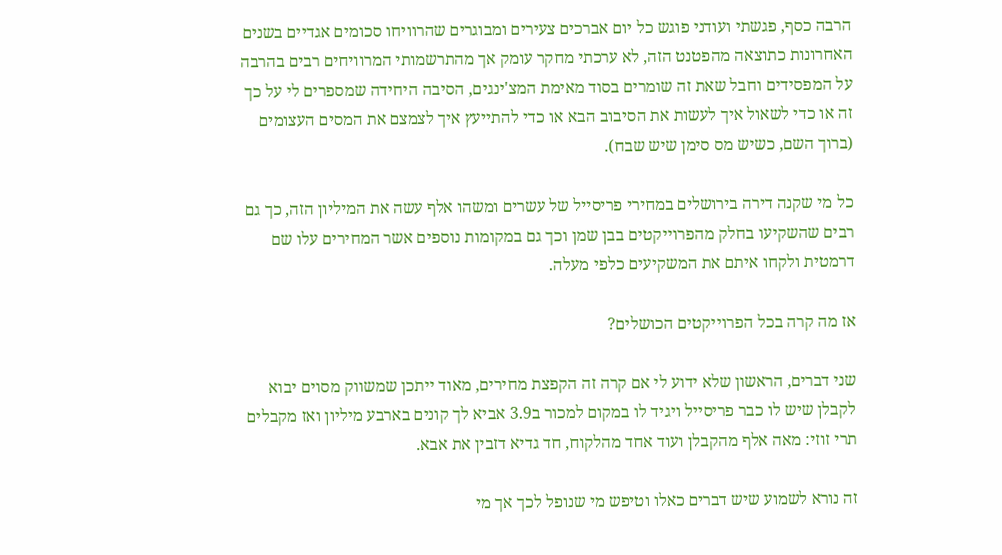הרבה כסף, פגשתי ועודני פוגש כל יום אברכים צעירים ומבוגרים שהרוויחו סכומים אגדיים בשנים האחרונות כתוצאה מהפטנט הזה, לא ערכתי מחקר עומק אך מהתרשמותי המרוויחים רבים בהרבה על המפסידים וחבל שאת זה שומרים בסוד מאימת המצ'ינגים, הסיבה היחידה שמספרים לי על כך זה או כדי לשאול איך לעשות את הסיבוב הבא או כדי להתייעץ איך לצמצם את המסים העצומים (ברוך השם, כשיש מס סימן שיש שבח).

כל מי שקנה דירה בירושלים במחירי פריסייל של עשרים ומשהו אלף עשה את המיליון הזה, כך גם רבים שהשקיעו בחלק מהפרוייקטים בבן שמן וכך גם במקומות נוספים אשר המחירים עלו שם דרמטית ולקחו איתם את המשקיעים כלפי מעלה.

אז מה קרה בכל הפרוייקטים הכושלים?

שני דברים, הראשון שלא ידוע לי אם קרה זה הקפצת מחירים, מאוד ייתכן שמשווק מסוים יבוא לקבלן שיש לו כבר פריסייל ויגיד לו במקום למכור ב3.9 אביא לך קונים בארבע מיליון ואז מקבלים תרי זוזי: מאה אלף מהקבלן ועוד אחד מהלקוח, חד גדיא דזבין את אבא.

זה נורא לשמוע שיש דברים כאלו וטיפש מי שנופל לכך אך מי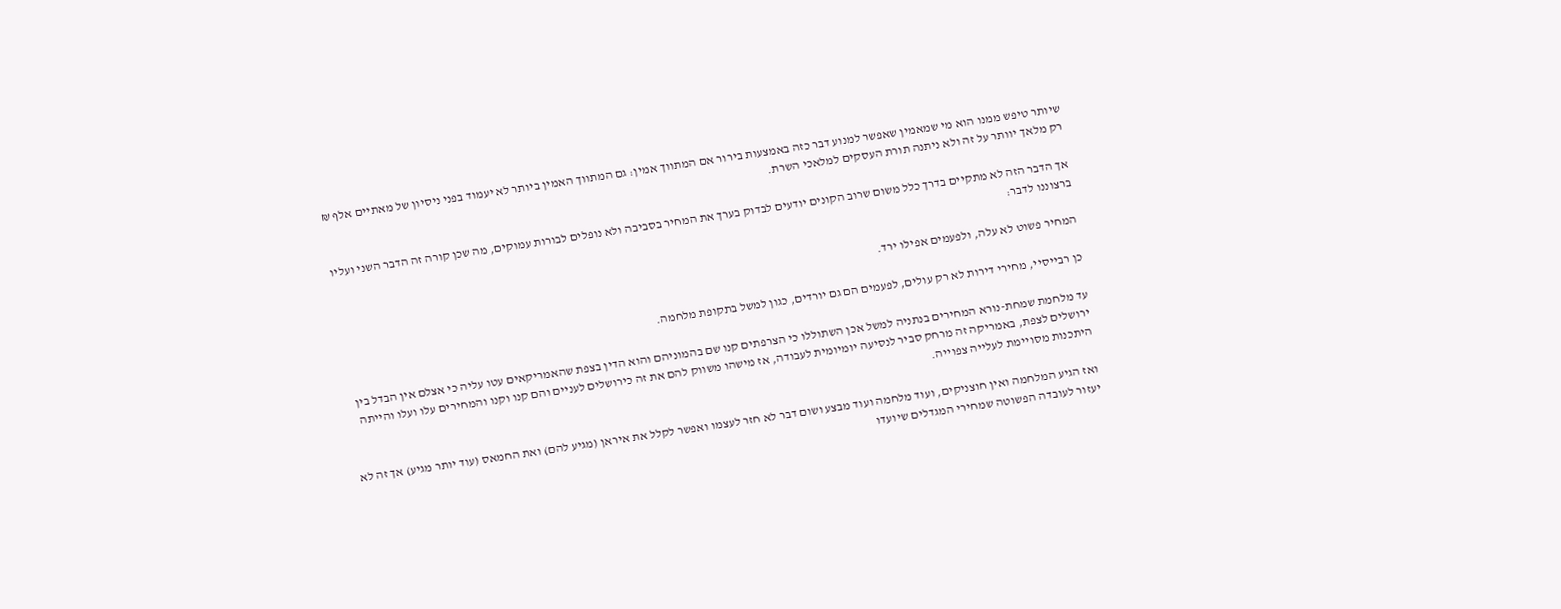שיותר טיפש ממנו הוא מי שמאמין שאפשר למנוע דבר כזה באמצעות בירור אם המתווך אמין: גם המתווך האמין ביותר לא יעמוד בפני ניסיון של מאתיים אלף ₪ רק מלאך יוותר על זה ולא ניתנה תורת העסקים למלאכי השרת.

אך הדבר הזה לא מתקיים בדרך כלל משום שרוב הקונים יודעים לבדוק בערך את המחיר בסביבה ולא נופלים לבורות עמוקים, מה שכן קורה זה הדבר השני ועליו ברצוננו לדבר:

המחיר פשוט לא עלה, ולפעמים אפילו ירד.

כן רבייסיי, מחירי דירות לא רק עולים, לפעמים הם גם יורדים, כגון למשל בתקופת מלחמה.

עד מלחמת שמחת-נורא המחירים בנתניה למשל אכן השתוללו כי הצרפתים קנו שם בהמוניהם והוא הדין בצפת שהאמריקאים עטו עליה כי אצלם אין הבדל בין ירושלים לצפת, באמריקה זה מרחק סביר לנסיעה יומיומית לעבודה, אז מישהו משווק להם את זה כירושלים לעניים והם קנו וקנו והמחירים עלו ועלו והייתה היתכנות מסויימת לעלייה צפוייה.

ואז הגיע המלחמה ואין חוצניקים, ועוד מלחמה ועוד מבצע ושום דבר לא חזר לעצמו ואפשר לקלל את איראן (מגיע להם) ואת החמאס (עוד יותר מגיע) אך זה לא יעזור לעובדה הפשוטה שמחירי המגדלים שיועדו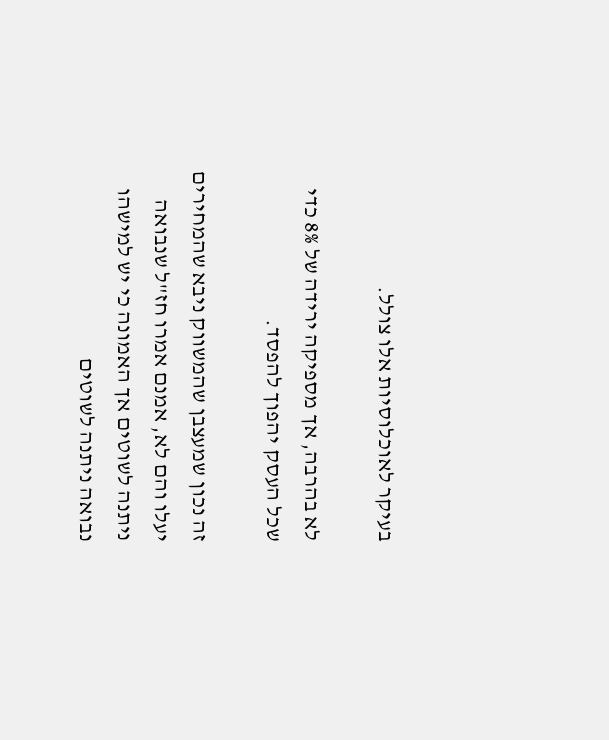בעיקר לאוכלוסיות אלו צולל.

לא בהרבה, אך מספיקה ירידה של 8% כדי שכל העסק יהפוך להפסד.

זה נכון שמעצבן שהמשווק ניבא שהמחירים יעלו והם לא, אמנם אמרו חז"ל שנבואה ניתנה לשוטים אך האמונה כי יש למישהו נבואה ניתנה לשוטים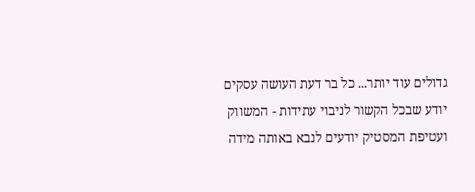גדולים עוד יותר... כל בר דעת העושה עסקים יודע שבכל הקשור לניבוי עתידות - המשווק ועטיפת המסטיק יודעים לנבא באותה מידה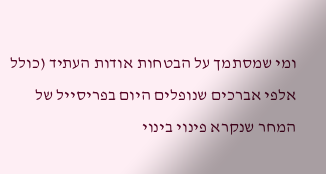ומי שמסתמך על הבטחות אודות העתיד (כולל אלפי אברכים שנופלים היום בפריסייל של המחר שנקרא פינוי בינוי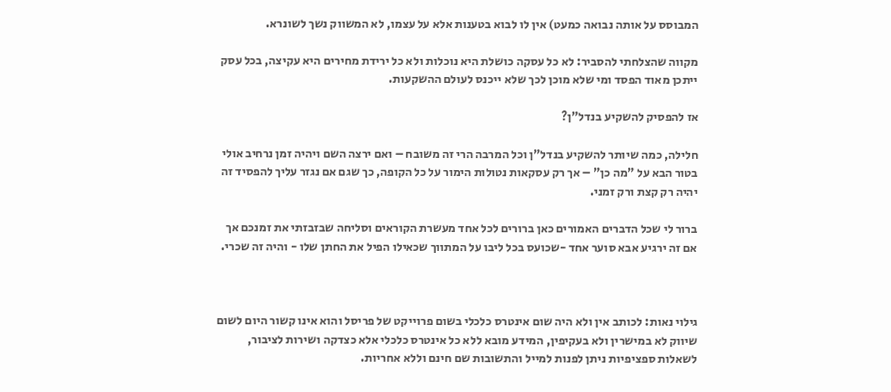המבוסס על אותה נבואה כמעט) אין לו לבוא בטענות אלא על עצמו, לא המשווק נשך לשונרא.

מקווה שהצלחתי להסביר: לא כל עסקה כושלת היא נוכלות ולא כל ירידת מחירים היא עקיצה, בכל עסק ייתכן מאוד הפסד ומי שלא מוכן לכך שלא ייכנס לעולם ההשקעות.

אז להפסיק להשקיע בנדל"ן?

חלילה, כמה שיותר להשקיע בנדל"ן וכל המרבה הרי זה משובח – ואם ירצה השם ויהיה זמן נרחיב אולי בטור הבא על "מה כן" – אך רק עסקאות נטולות הימור על כל הקופה, כך שגם אם נגזר עליך להפסיד זה יהיה רק קצת ורק זמני.

ברור לי שכל הדברים האמורים כאן ברורים לכל אחד מעשרת הקוראים וסליחה שבזבזתי את זמנכם אך אם זה ירגיע אבא סוער אחד -שכועס בכל ליבו על המתווך שכאילו הפיל את החתן שלו - והיה זה שכרי.



גילוי נאות: לכותב אין ולא היה שום אינטרס כלכלי בשום פרוייקט של פריסל והוא אינו קשור היום לשום שיווק לא במישרין ולא בעקיפין, המידע מובא ללא כל אינטרס כלכלי אלא כצדקה ושירות לציבור, לשאלות ספציפיות ניתן לפנות למייל והתשובות שם חינם וללא אחריות.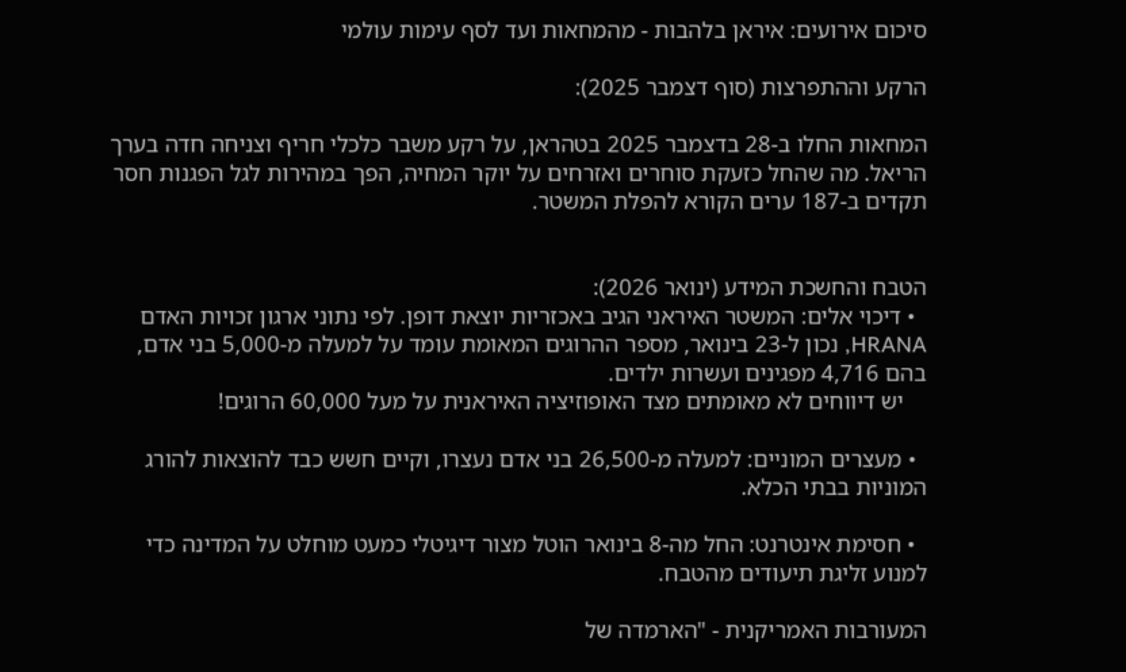סיכום אירועים: איראן בלהבות - מהמחאות ועד לסף עימות עולמי

הרקע וההתפרצות (סוף דצמבר 2025):

המחאות החלו ב-28 בדצמבר 2025 בטהראן, על רקע משבר כלכלי חריף וצניחה חדה בערך הריאל. מה שהחל כזעקת סוחרים ואזרחים על יוקר המחיה, הפך במהירות לגל הפגנות חסר תקדים ב-187 ערים הקורא להפלת המשטר.


הטבח והחשכת המידע (ינואר 2026):
  • דיכוי אלים: המשטר האיראני הגיב באכזריות יוצאת דופן. לפי נתוני ארגון זכויות האדם HRANA, נכון ל-23 בינואר, מספר ההרוגים המאומת עומד על למעלה מ-5,000 בני אדם, בהם 4,716 מפגינים ועשרות ילדים.
    יש דיווחים לא מאומתים מצד האופוזיציה האיראנית על מעל 60,000 הרוגים!

  • מעצרים המוניים: למעלה מ-26,500 בני אדם נעצרו, וקיים חשש כבד להוצאות להורג המוניות בבתי הכלא.

  • חסימת אינטרנט: החל מה-8 בינואר הוטל מצור דיגיטלי כמעט מוחלט על המדינה כדי למנוע זליגת תיעודים מהטבח.

המעורבות האמריקנית - "הארמדה של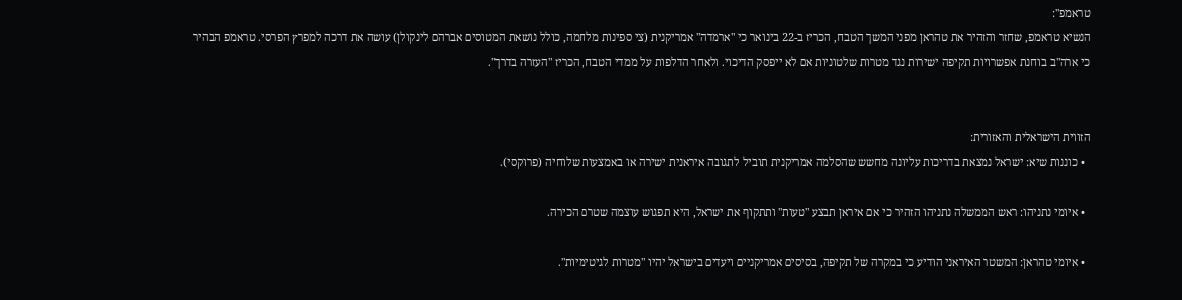טראמפ":
הנשיא טראמפ, שחזר והזהיר את טהראן מפני המשך הטבח, הכריז ב-22 בינואר כי "ארמדה" אמריקנית (צי ספינות מלחמה, כולל נושאת המטוסים אברהם לינקולן) עושה את דרכה למפרץ הפרסי. טראמפ הבהיר כי ארה"ב בוחנת אפשרויות תקיפה ישירות נגד מטרות שלטוניות אם לא ייפסק הדיכוי. ולאחר הדלפות על ממדי הטבח, הכריז "העזרה בדרך".


הזווית הישראלית והאזורית:
  • כוננות שיא: ישראל נמצאת בדריכות עליונה מחשש שהסלמה אמריקנית תוביל לתגובה איראנית ישירה או באמצעות שלוחיה (פרוקסי).

  • איומי נתניהו: ראש הממשלה נתניהו הזהיר כי אם איראן תבצע "טעות" ותתקוף את ישראל, היא תפגוש עוצמה שטרם הכירה.

  • איומי טהראן: המשטר האיראני הודיע כי במקרה של תקיפה, בסיסים אמריקניים ויעדים בישראל יהיו "מטרות לגיטימיות".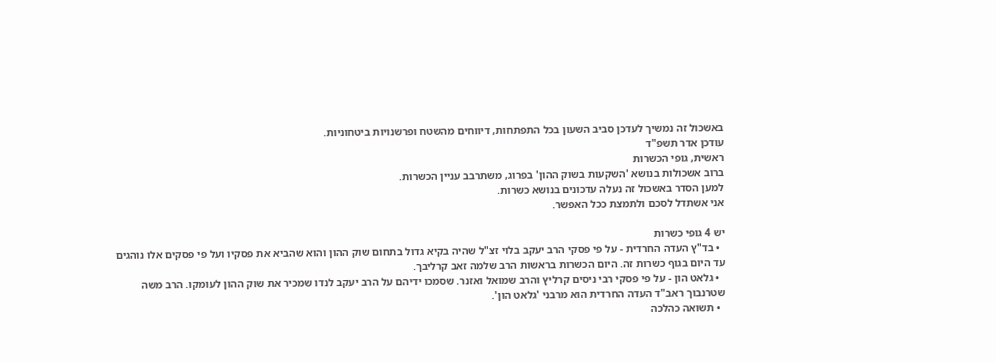באשכול זה נמשיך לעדכן סביב השעון בכל התפתחות, דיווחים מהשטח ופרשנויות ביטחוניות.
עודכן אדר תשפ"ד
ראשית, גופי הכשרות
ברוב אשכולות בנושא 'השקעות בשוק ההון' בפרוג, משתרבב עניין הכשרות.
למען הסדר באשכול זה נעלה עדכונים בנושא כשרות.
אני אשתדל לסכם ולתמצת ככל האפשר.

יש 4 גופי כשרות
  • בד"ץ העדה החרדית - על פי פסקי הרב יעקב בלוי זצ"ל שהיה בקיא גדול בתחום שוק ההון והוא שהביא את פסקיו ועל פי פסקים אלו נוהגים עד היום בגוף כשרות זה. היום הכשרות בראשות הרב שלמה זאב קרליבך.
  • גלאט הון - על פי פסקי רבי ניסים קרליץ והרב שמואל ואזנר. שסמכו ידיהם על הרב יעקב לנדו שמכיר את שוק ההון לעומקו. הרב משה שטרנבוך ראב"ד העדה החרדית הוא מרבני 'גלאט הון'.
  • תשואה כהלכה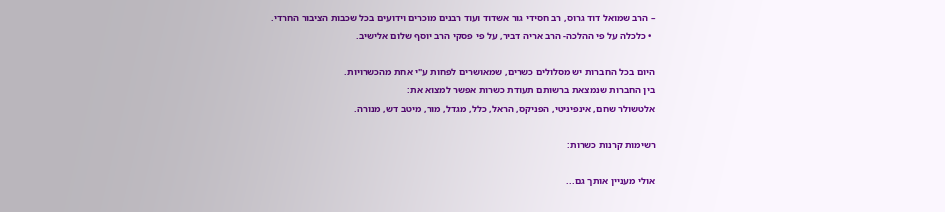– הרב שמואל דוד גרוס, רב חסידי גור אשדוד ועוד רבנים מוכרים וידועים בכל שכבות הציבור החרדי.
  • כלכלה על פי ההלכה- הרב אריה דביר, על פי פסקי הרב יוסף שלום אלישיב.

היום בכל החברות יש מסלולים כשרים, שמאושרים לפחות ע"י אחת מהכשרויות.
בין החברות שנמצאת ברשותם תעודת כשרות אפשר למצוא את:
אלטשולר שחם, אינפיניטי, הפניקס, הראל, כלל, מגדל, מור, מיטב דש, מנורה.

רשימות קרנות כשרות:

אולי מעניין אותך גם...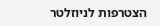הצטרפות לניוזלטר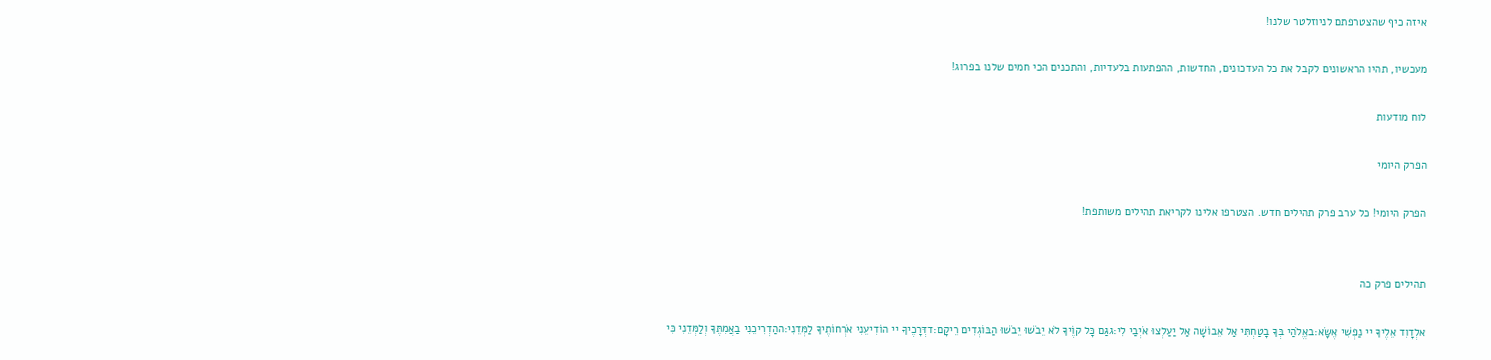איזה כיף שהצטרפתם לניוזלטר שלנו!

מעכשיו, תהיו הראשונים לקבל את כל העדכונים, החדשות, ההפתעות בלעדיות, והתכנים הכי חמים שלנו בפרוג!

לוח מודעות

הפרק היומי

הפרק היומי! כל ערב פרק תהילים חדש. הצטרפו אלינו לקריאת תהילים משותפת!


תהילים פרק כה

אלְדָוִד אֵלֶיךָ יי נַפְשִׁי אֶשָּׂא:באֱלֹהַי בְּךָ בָטַחְתִּי אַל אֵבוֹשָׁה אַל יַעַלְצוּ אֹיְבַי לִי:גגַּם כָּל קוֶֹיךָ לֹא יֵבֹשׁוּ יֵבֹשׁוּ הַבּוֹגְדִים רֵיקָם:דדְּרָכֶיךָ יי הוֹדִיעֵנִי אֹרְחוֹתֶיךָ לַמְּדֵנִי:ההַדְרִיכֵנִי בַאֲמִתֶּךָ וְלַמְּדֵנִי כִּי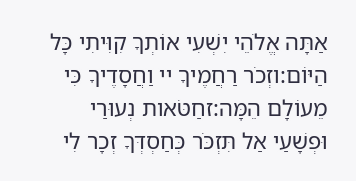אַתָּה אֱלֹהֵי יִשְׁעִי אוֹתְךָ קִוִּיתִי כָּל הַיּוֹם:וזְכֹר רַחֲמֶיךָ יי וַחֲסָדֶיךָ כִּי מֵעוֹלָם הֵמָּה:זחַטֹּאות נְעוּרַי וּפְשָׁעַי אַל תִּזְכֹּר כְּחַסְדְּךָ זְכָר לִי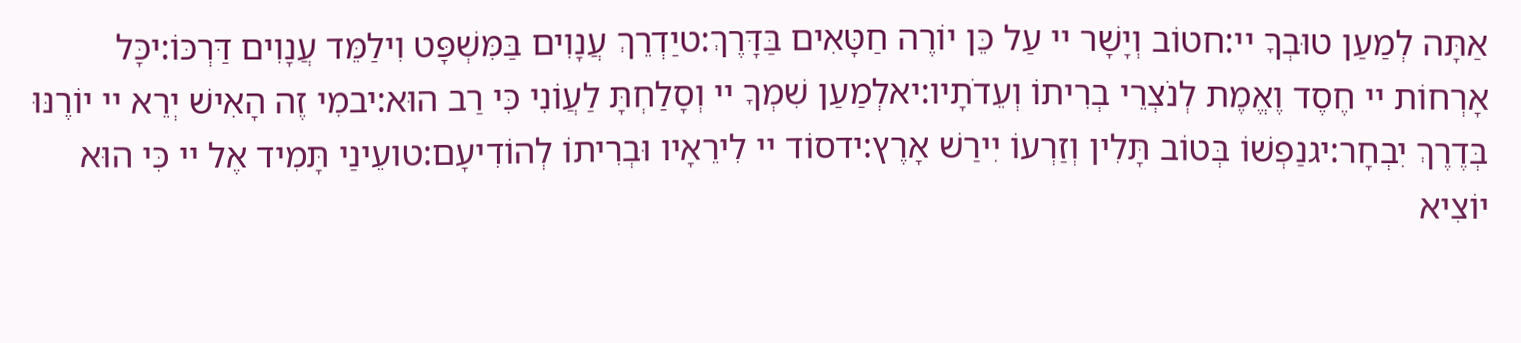אַתָּה לְמַעַן טוּבְךָ יי:חטוֹב וְיָשָׁר יי עַל כֵּן יוֹרֶה חַטָּאִים בַּדָּרֶךְ:טיַדְרֵךְ עֲנָוִים בַּמִּשְׁפָּט וִילַמֵּד עֲנָוִים דַּרְכּוֹ:יכָּל אָרְחוֹת יי חֶסֶד וֶאֱמֶת לְנֹצְרֵי בְרִיתוֹ וְעֵדֹתָיו:יאלְמַעַן שִׁמְךָ יי וְסָלַחְתָּ לַעֲוֹנִי כִּי רַב הוּא:יבמִי זֶה הָאִישׁ יְרֵא יי יוֹרֶנּוּ בְּדֶרֶךְ יִבְחָר:יגנַפְשׁוֹ בְּטוֹב תָּלִין וְזַרְעוֹ יִירַשׁ אָרֶץ:ידסוֹד יי לִירֵאָיו וּבְרִיתוֹ לְהוֹדִיעָם:טועֵינַי תָּמִיד אֶל יי כִּי הוּא יוֹצִיא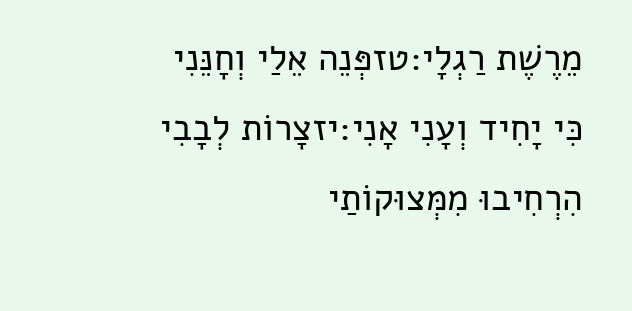מֵרֶשֶׁת רַגְלָי:טזפְּנֵה אֵלַי וְחָנֵּנִי כִּי יָחִיד וְעָנִי אָנִי:יזצָרוֹת לְבָבִי הִרְחִיבוּ מִמְּצוּקוֹתַי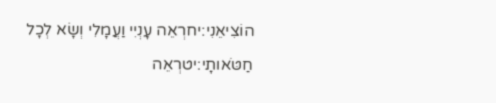הוֹצִיאֵנִי:יחרְאֵה עָנְיִי וַעֲמָלִי וְשָׂא לְכָל חַטֹּאותָי:יטרְאֵה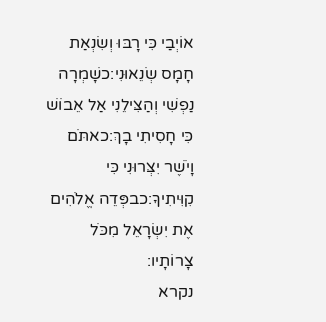אוֹיְבַי כִּי רָבּוּ וְשִׂנְאַת חָמָס שְׂנֵאוּנִי:כשָׁמְרָה נַפְשִׁי וְהַצִּילֵנִי אַל אֵבוֹשׁ כִּי חָסִיתִי בָךְ:כאתֹּם וָיֹשֶׁר יִצְּרוּנִי כִּי קִוִּיתִיךָ:כבפְּדֵה אֱלֹהִים אֶת יִשְׂרָאֵל מִכֹּל צָרוֹתָיו:
נקרא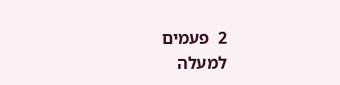2  פעמים
למעלה